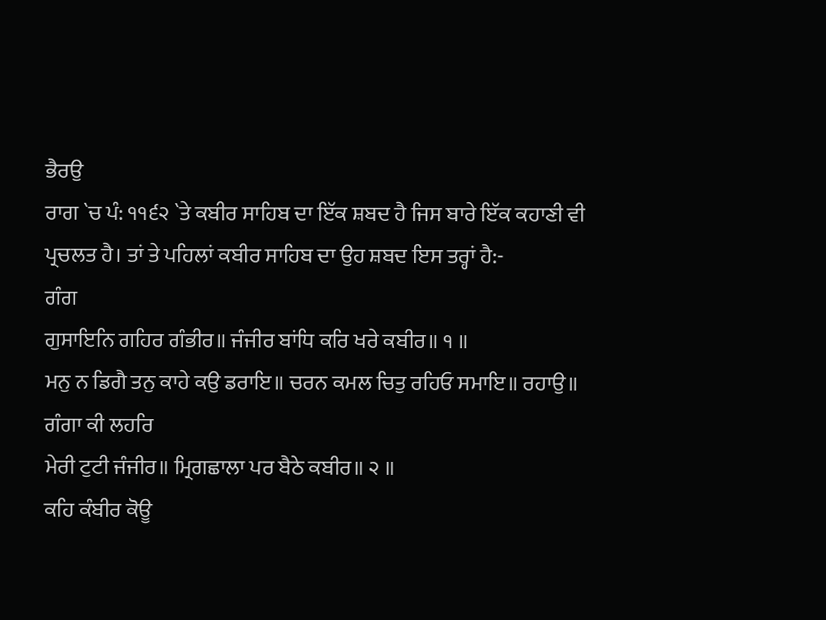ਭੈਰਉ
ਰਾਗ `ਚ ਪੰ: ੧੧੬੨ `ਤੇ ਕਬੀਰ ਸਾਹਿਬ ਦਾ ਇੱਕ ਸ਼ਬਦ ਹੈ ਜਿਸ ਬਾਰੇ ਇੱਕ ਕਹਾਣੀ ਵੀ
ਪ੍ਰਚਲਤ ਹੈ। ਤਾਂ ਤੇ ਪਹਿਲਾਂ ਕਬੀਰ ਸਾਹਿਬ ਦਾ ਉਹ ਸ਼ਬਦ ਇਸ ਤਰ੍ਹਾਂ ਹੈ:-
ਗੰਗ
ਗੁਸਾਇਨਿ ਗਹਿਰ ਗੰਭੀਰ॥ ਜੰਜੀਰ ਬਾਂਧਿ ਕਰਿ ਖਰੇ ਕਬੀਰ॥ ੧ ॥
ਮਨੁ ਨ ਡਿਗੈ ਤਨੁ ਕਾਹੇ ਕਉ ਡਰਾਇ॥ ਚਰਨ ਕਮਲ ਚਿਤੁ ਰਹਿਓ ਸਮਾਇ॥ ਰਹਾਉ॥ ਗੰਗਾ ਕੀ ਲਹਰਿ
ਮੇਰੀ ਟੁਟੀ ਜੰਜੀਰ॥ ਮ੍ਰਿਗਛਾਲਾ ਪਰ ਬੈਠੇ ਕਬੀਰ॥ ੨ ॥
ਕਹਿ ਕੰਬੀਰ ਕੋਊ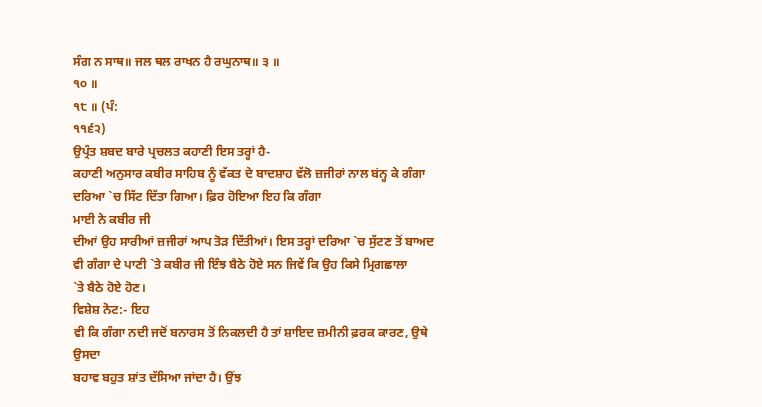ਸੰਗ ਨ ਸਾਥ॥ ਜਲ ਥਲ ਰਾਖਨ ਹੈ ਰਘੁਨਾਥ॥ ੩ ॥
੧੦ ॥
੧੮ ॥ (ਪੰ:
੧੧੬੨)
ਉਪ੍ਰੰਤ ਸ਼ਬਦ ਬਾਰੇ ਪ੍ਰਚਲਤ ਕਹਾਣੀ ਇਸ ਤਰ੍ਹਾਂ ਹੈ-
ਕਹਾਣੀ ਅਨੁਸਾਰ ਕਬੀਰ ਸਾਹਿਬ ਨੂੰ ਵੱਕਤ ਦੇ ਬਾਦਸ਼ਾਹ ਵੱਲੋ ਜ਼ਜੀਰਾਂ ਨਾਲ ਬਂਨ੍ਹ ਕੇ ਗੰਗਾ
ਦਰਿਆ `ਚ ਸਿੱਟ ਦਿੱਤਾ ਗਿਆ। ਫ਼ਿਰ ਹੋਇਆ ਇਹ ਕਿ ਗੰਗਾ
ਮਾਈ ਨੇ ਕਬੀਰ ਜੀ
ਦੀਆਂ ਉਹ ਸਾਰੀਆਂ ਜ਼ਜੀਰਾਂ ਆਪ ਤੋੜ ਦਿੱਤੀਆਂ। ਇਸ ਤਰ੍ਹਾਂ ਦਰਿਆ `ਚ ਸੁੱਟਣ ਤੋਂ ਬਾਅਦ
ਵੀ ਗੰਗਾ ਦੇ ਪਾਣੀ `ਤੇ ਕਬੀਰ ਜੀ ਇੰਝ ਬੈਠੇ ਹੋਏ ਸਨ ਜਿਵੇਂ ਕਿ ਉਹ ਕਿਸੇ ਮ੍ਰਿਗਛਾਲਾ
`ਤੇ ਬੈਠੇ ਹੋਏ ਹੋਣ।
ਵਿਸ਼ੇਸ਼ ਨੋਟ:- ਇਹ
ਵੀ ਕਿ ਗੰਗਾ ਨਦੀ ਜਦੋਂ ਬਨਾਰਸ ਤੋਂ ਨਿਕਲਦੀ ਹੈ ਤਾਂ ਸ਼ਾਇਦ ਜ਼ਮੀਨੀ ਫ਼ਰਕ ਕਾਰਣ, ਉਥੇ ਉਸਦਾ
ਬਹਾਵ ਬਹੁਤ ਸ਼ਾਂਤ ਦੱਸਿਆ ਜਾਂਦਾ ਹੈ। ਉਂਝ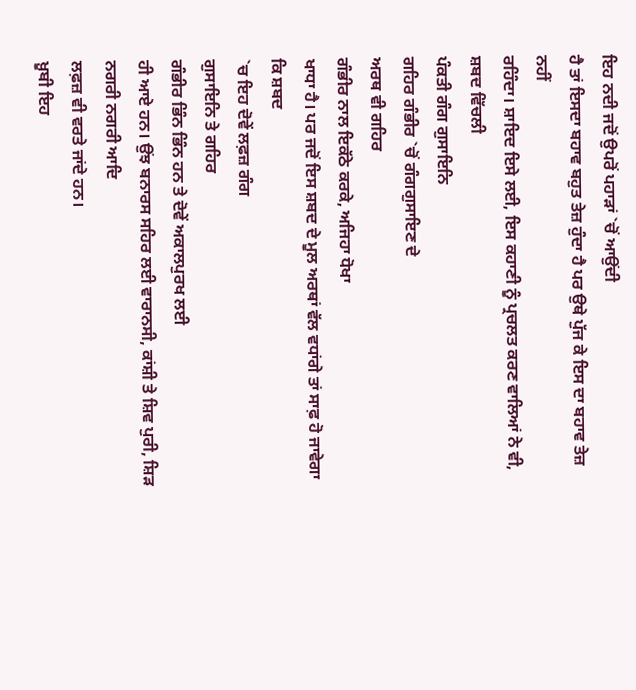ਇਹ ਨਦੀ ਜਦੋਂ ਉਪਰੋਂ ਪਹਾੜਾਂ `ਚੋਂ ਆਉਂਦੀ
ਹੈ ਤਾਂ ਇਸਦਾ ਬਹਾਵ ਬਹੁਤ ਤੇਜ਼ ਹੁੰਦਾ ਹੈ ਪਰ ਉਥੇ ਪੁੱਜ ਕੇ ਇਸ ਦਾ ਬਹਾਵ ਤੇਜ਼ ਨਹੀਂ
ਰਹਿੰਦਾ। ਸ਼ਾਇਦ ਇਸੇ ਲਈ, ਇਸ ਕਹਾਣੀ ਨੂੰ ਪ੍ਰਚਲਤ ਕਰਣ ਵਾਲਿਆਂ ਨੇ ਵੀ, ਸ਼ਬਦ ਵਿੱਚਲੀ
ਪੰਕਤੀ ਗੰਗ ਗੁਸਾਇਨਿ
ਗਹਿਰ ਗੰਭੀਰ `ਚੋਂ ਗੰਗਗੁਸਾਇਣ ਦੇ
ਅਰਥ ਵੀ ਗਹਿਰ
ਗੰਭੀਰ ਨਾਲ ਇਕੱਠੇ ਕਰਕੇ, ਅਜਿਹਾ ਧੋਖਾ
ਖਾਧਾ ਹੈ। ਪਰ ਜਦੋਂ ਇਸ ਸ਼ਬਦ ਦੇ ਮੂਲ ਅਰਥਾਂ ਵੱਲ ਵਧਾਂਗੇ ਤਾਂ ਸਾਫ਼ ਹੋ ਜਾਵੇਗਾ ਕਿ ਸ਼ਬਦ
`ਚ ਇਹ ਦੋਵੇਂ ਲਫ਼ਜ਼ ਗੰਗ
ਗੁਸਾਇਨਿ ਤੇ ਗਹਿਰ
ਗੰਭੀਰ ਭਿੰਨ ਭਿੰਨ ਹਨ ਤੇ ਦੋਵੇਂ ਅਕਾਲਪੁਰਖ ਲਈ
ਹੀ ਆਏ ਹਨ। ਉਂਝ ਬਨਾਰਸ ਸਹਿਰ ਲਈ ਵਾਰਾਨਸੀ, ਕਾਂਸ਼ੀ ਤੇ ਸ਼ਿਵ ਪੁਰੀ, ਸ਼ਿੜ ਨਗਰੀ ਨਗਰੀ ਆਦਿ
ਲਫ਼ਜ਼ ਵੀ ਵਰਤੇ ਜਾਂਦੇ ਹਨ।
ਖ਼ੂਬੀ ਇਹ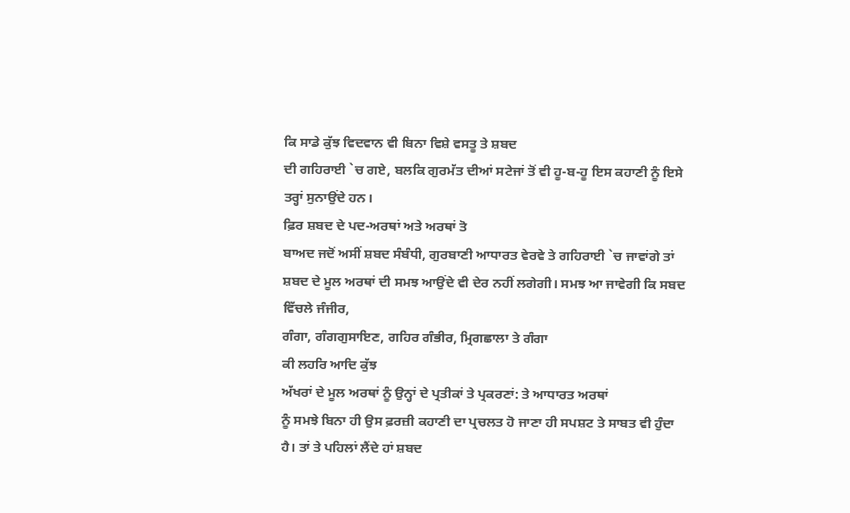ਕਿ ਸਾਡੇ ਕੁੱਝ ਵਿਦਵਾਨ ਵੀ ਬਿਨਾ ਵਿਸ਼ੇ ਵਸਤੂ ਤੇ ਸ਼ਬਦ
ਦੀ ਗਹਿਰਾਈ `ਚ ਗਏ, ਬਲਕਿ ਗੁਰਮੱਤ ਦੀਆਂ ਸਟੇਜਾਂ ਤੋਂ ਵੀ ਹੂ-ਬ-ਹੂ ਇਸ ਕਹਾਣੀ ਨੂੰ ਇਸੇ
ਤਰ੍ਹਾਂ ਸੁਨਾਉਂਦੇ ਹਨ।
ਫ਼ਿਰ ਸ਼ਬਦ ਦੇ ਪਦ-ਅਰਥਾਂ ਅਤੇ ਅਰਥਾਂ ਤੋ
ਬਾਅਦ ਜਦੋਂ ਅਸੀਂ ਸ਼ਬਦ ਸੰਬੰਧੀ, ਗੁਰਬਾਣੀ ਆਧਾਰਤ ਵੇਰਵੇ ਤੇ ਗਹਿਰਾਈ `ਚ ਜਾਵਾਂਗੇ ਤਾਂ
ਸ਼ਬਦ ਦੇ ਮੂਲ ਅਰਥਾਂ ਦੀ ਸਮਝ ਆਉਂਦੇ ਵੀ ਦੇਰ ਨਹੀਂ ਲਗੇਗੀ। ਸਮਝ ਆ ਜਾਵੇਗੀ ਕਿ ਸਬਦ
ਵਿੱਚਲੇ ਜੰਜੀਰ,
ਗੰਗਾ, ਗੰਗਗੁਸਾਇਣ, ਗਹਿਰ ਗੰਭੀਰ, ਮ੍ਰਿਗਛਾਲਾ ਤੇ ਗੰਗਾ
ਕੀ ਲਹਰਿ ਆਦਿ ਕੁੱਝ
ਅੱਖਰਾਂ ਦੇ ਮੂਲ ਅਰਥਾਂ ਨੂੰ ਉਨ੍ਹਾਂ ਦੇ ਪ੍ਰਤੀਕਾਂ ਤੇ ਪ੍ਰਕਰਣਾਂ: ਤੇ ਆਧਾਰਤ ਅਰਥਾਂ
ਨੂੰ ਸਮਝੇ ਬਿਨਾ ਹੀ ਉਸ ਫ਼ਰਜ਼ੀ ਕਹਾਣੀ ਦਾ ਪ੍ਰਚਲਤ ਹੋ ਜਾਣਾ ਹੀ ਸਪਸ਼ਟ ਤੇ ਸਾਬਤ ਵੀ ਹੁੰਦਾ
ਹੈ। ਤਾਂ ਤੇ ਪਹਿਲਾਂ ਲੈਂਦੇ ਹਾਂ ਸ਼ਬਦ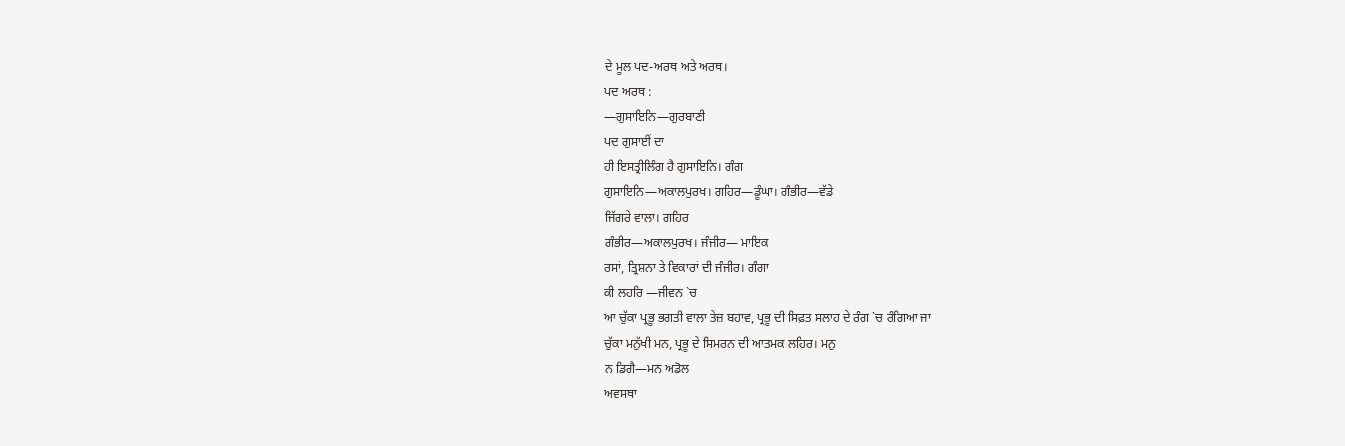ਦੇ ਮੂਲ ਪਦ-ਅਰਥ ਅਤੇ ਅਰਥ।
ਪਦ ਅਰਥ :
—ਗੁਸਾਇਨਿ—ਗੁਰਬਾਣੀ
ਪਦ ਗੁਸਾਈਂ ਦਾ
ਹੀ ਇਸਤ੍ਰੀਲਿੰਗ ਹੈ ਗੁਸਾਇਨਿ। ਗੰਗ
ਗੁਸਾਇਨਿ—ਅਕਾਲਪੁਰਖ। ਗਹਿਰ—ਡੂੰਘਾ। ਗੰਭੀਰ—ਵੱਡੇ
ਜਿੱਗਰੇ ਵਾਲਾ। ਗਹਿਰ
ਗੰਭੀਰ—ਅਕਾਲਪੁਰਖ। ਜੰਜੀਰ— ਮਾਇਕ
ਰਸਾਂ, ਤ੍ਰਿਸ਼ਨਾ ਤੇ ਵਿਕਾਰਾਂ ਦੀ ਜੰਜੀਰ। ਗੰਗਾ
ਕੀ ਲਹਰਿ —ਜੀਵਨ `ਚ
ਆ ਚੁੱਕਾ ਪ੍ਰਭੂ ਭਗਤੀ ਵਾਲਾ ਤੇਜ਼ ਬਹਾਵ, ਪ੍ਰਭੂ ਦੀ ਸਿਫ਼ਤ ਸਲਾਹ ਦੇ ਰੰਗ `ਚ ਰੰਗਿਆ ਜਾ
ਚੁੱਕਾ ਮਨੁੱਖੀ ਮਨ, ਪ੍ਰਭੂ ਦੇ ਸਿਮਰਨ ਦੀ ਆਤਮਕ ਲਹਿਰ। ਮਨੁ
ਨ ਡਿਗੈ—ਮਨ ਅਡੋਲ
ਅਵਸਥਾ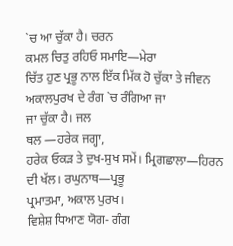`ਚ ਆ ਚੁੱਕਾ ਹੈ। ਚਰਨ
ਕਮਲ ਚਿਤੁ ਰਹਿਓ ਸਮਾਇ—ਮੇਰਾ
ਚਿੱਤ ਹੁਣ ਪ੍ਰਭੂ ਨਾਲ ਇੱਕ ਮਿੱਕ ਹੋ ਚੁੱਕਾ ਤੇ ਜੀਵਨ ਅਕਾਲਪੁਰਖ ਦੇ ਰੰਗ `ਚ ਰੰਗਿਆ ਜਾ
ਜਾ ਚੁੱਕਾ ਹੈ। ਜਲ
ਥਲ —ਹਰੇਕ ਜਗ੍ਹਾ,
ਹਰੇਕ ਓਕੜ ਤੇ ਦੁਖ-ਸੁਖ ਸਮੇਂ। ਮ੍ਰਿਗਛਾਲਾ—ਹਿਰਨ
ਦੀ ਖੱਲ। ਰਘੁਨਾਥ—ਪ੍ਰਭੂ
ਪ੍ਰਮਾਤਮਾ, ਅਕਾਲ ਪੁਰਖ।
ਵਿਸ਼ੇਸ਼ ਧਿਆਣ ਯੋਗ- ਗੰਗ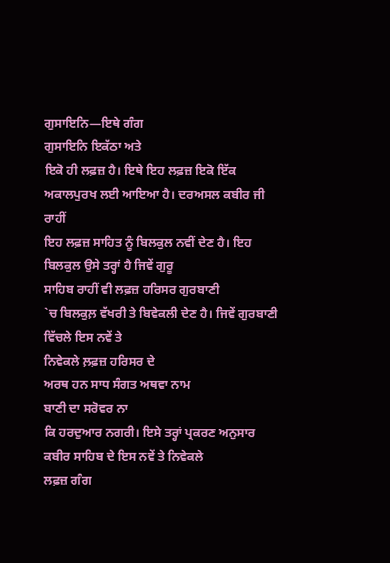ਗੁਸਾਇਨਿ—ਇਥੇ ਗੰਗ
ਗੁਸਾਇਨਿ ਇਕੱਠਾ ਅਤੇ
ਇਕੋ ਹੀ ਲਫ਼ਜ਼ ਹੈ। ਇਥੇ ਇਹ ਲਫ਼ਜ਼ ਇਕੋ ਇੱਕ ਅਕਾਲਪੁਰਖ ਲਈ ਆਇਆ ਹੈ। ਦਰਅਸਲ ਕਬੀਰ ਜੀ ਰਾਹੀਂ
ਇਹ ਲਫ਼ਜ਼ ਸਾਹਿਤ ਨੂੰ ਬਿਲਕੁਲ ਨਵੀਂ ਦੇਣ ਹੈ। ਇਹ ਬਿਲਕੁਲ ਉਸੇ ਤਰ੍ਹਾਂ ਹੈ ਜਿਵੇਂ ਗੁਰੂ
ਸਾਹਿਬ ਰਾਹੀਂ ਵੀ ਲਫ਼ਜ਼ ਹਰਿਸਰ ਗੁਰਬਾਣੀ
`ਚ ਬਿਲਕੁਲ਼ ਵੱਖਰੀ ਤੇ ਬਿਵੇਕਲੀ ਦੇਣ ਹੈ। ਜਿਵੇਂ ਗੁਰਬਾਣੀ ਵਿੱਚਲੇ ਇਸ ਨਵੇਂ ਤੇ
ਨਿਵੇਕਲੇ ਲ਼ਫ਼ਜ਼ ਹਰਿਸਰ ਦੇ
ਅਰਥ ਹਨ ਸਾਧ ਸੰਗਤ ਅਥਵਾ ਨਾਮ
ਬਾਣੀ ਦਾ ਸਰੋਵਰ ਨਾ
ਕਿ ਹਰਦੁਆਰ ਨਗਰੀ। ਇਸੇ ਤਰ੍ਹਾਂ ਪ੍ਰਕਰਣ ਅਨੁਸਾਰ ਕਬੀਰ ਸਾਹਿਬ ਦੇ ਇਸ ਨਵੇਂ ਤੇ ਨਿਵੇਕਲੇ
ਲਫ਼ਜ਼ ਗੰਗ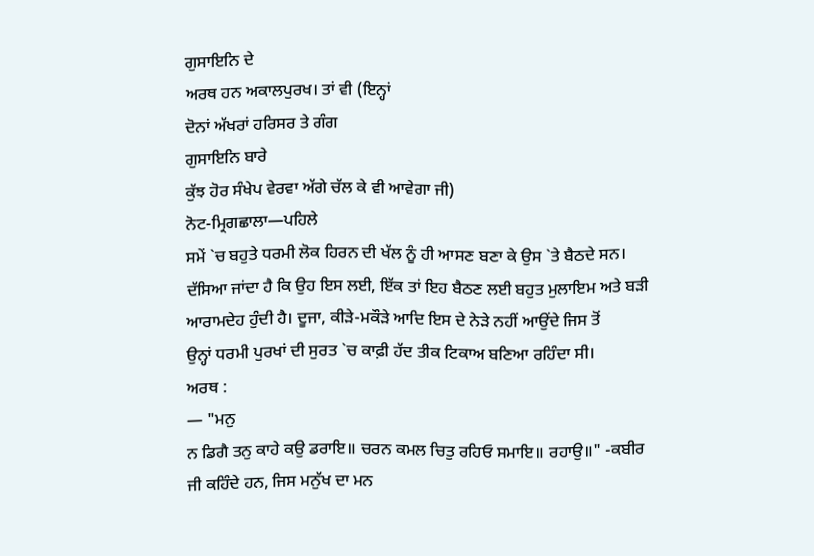ਗੁਸਾਇਨਿ ਦੇ
ਅਰਥ ਹਨ ਅਕਾਲਪੁਰਖ। ਤਾਂ ਵੀ (ਇਨ੍ਹਾਂ
ਦੋਨਾਂ ਅੱਖਰਾਂ ਹਰਿਸਰ ਤੇ ਗੰਗ
ਗੁਸਾਇਨਿ ਬਾਰੇ
ਕੁੱਝ ਹੋਰ ਸੰਖੇਪ ਵੇਰਵਾ ਅੱਗੇ ਚੱਲ ਕੇ ਵੀ ਆਵੇਗਾ ਜੀ)
ਨੋਟ-ਮ੍ਰਿਗਛਾਲਾ—ਪਹਿਲੇ
ਸਮੇਂ `ਚ ਬਹੁਤੇ ਧਰਮੀ ਲੋਕ ਹਿਰਨ ਦੀ ਖੱਲ ਨੂੰ ਹੀ ਆਸਣ ਬਣਾ ਕੇ ਉਸ `ਤੇ ਬੈਠਦੇ ਸਨ।
ਦੱਸਿਆ ਜਾਂਦਾ ਹੈ ਕਿ ਉਹ ਇਸ ਲਈ, ਇੱਕ ਤਾਂ ਇਹ ਬੈਠਣ ਲਈ ਬਹੁਤ ਮੁਲਾਇਮ ਅਤੇ ਬੜੀ
ਆਰਾਮਦੇਹ ਹੁੰਦੀ ਹੈ। ਦੂਜਾ, ਕੀੜੇ-ਮਕੌੜੇ ਆਦਿ ਇਸ ਦੇ ਨੇੜੇ ਨਹੀਂ ਆਉਂਦੇ ਜਿਸ ਤੋਂ
ਉਨ੍ਹਾਂ ਧਰਮੀ ਪੁਰਖਾਂ ਦੀ ਸੁਰਤ `ਚ ਕਾਫ਼ੀ ਹੱਦ ਤੀਕ ਟਿਕਾਅ ਬਣਿਆ ਰਹਿੰਦਾ ਸੀ।
ਅਰਥ :
— "ਮਨੁ
ਨ ਡਿਗੈ ਤਨੁ ਕਾਹੇ ਕਉ ਡਰਾਇ॥ ਚਰਨ ਕਮਲ ਚਿਤੁ ਰਹਿਓ ਸਮਾਇ॥ ਰਹਾਉ॥" -ਕਬੀਰ
ਜੀ ਕਹਿੰਦੇ ਹਨ, ਜਿਸ ਮਨੁੱਖ ਦਾ ਮਨ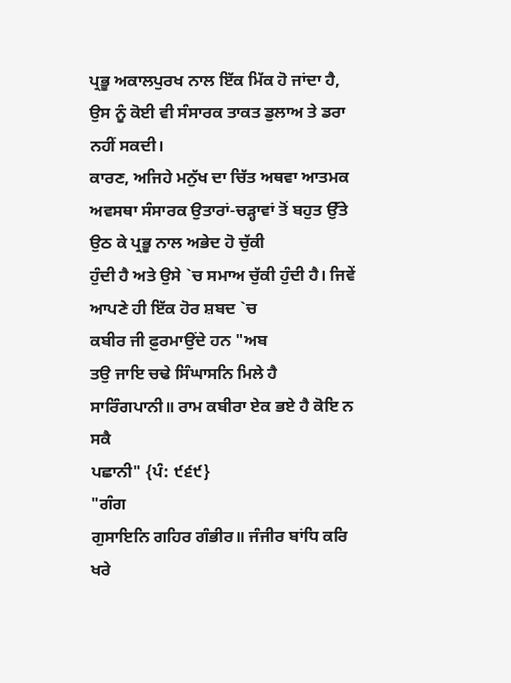ਪ੍ਰਭੂ ਅਕਾਲਪੁਰਖ ਨਾਲ ਇੱਕ ਮਿੱਕ ਹੋ ਜਾਂਦਾ ਹੈ,
ਉਸ ਨੂੰ ਕੋਈ ਵੀ ਸੰਸਾਰਕ ਤਾਕਤ ਡੁਲਾਅ ਤੇ ਡਰਾ ਨਹੀਂ ਸਕਦੀ।
ਕਾਰਣ, ਅਜਿਹੇ ਮਨੁੱਖ ਦਾ ਚਿੱਤ ਅਥਵਾ ਆਤਮਕ
ਅਵਸਥਾ ਸੰਸਾਰਕ ਉਤਾਰਾਂ-ਚੜ੍ਹਾਵਾਂ ਤੋਂ ਬਹੁਤ ਉੱਤੇ ਉਠ ਕੇ ਪ੍ਰਭੂ ਨਾਲ ਅਭੇਦ ਹੋ ਚੁੱਕੀ
ਹੁੰਦੀ ਹੈ ਅਤੇ ਉਸੇ `ਚ ਸਮਾਅ ਚੁੱਕੀ ਹੁੰਦੀ ਹੈ। ਜਿਵੇਂ ਆਪਣੇ ਹੀ ਇੱਕ ਹੋਰ ਸ਼ਬਦ `ਚ
ਕਬੀਰ ਜੀ ਫ਼ੁਰਮਾਉਂਦੇ ਹਨ "ਅਬ
ਤਉ ਜਾਇ ਚਢੇ ਸਿੰਘਾਸਨਿ ਮਿਲੇ ਹੈ ਸਾਰਿੰਗਪਾਨੀ॥ ਰਾਮ ਕਬੀਰਾ ਏਕ ਭਏ ਹੈ ਕੋਇ ਨ ਸਕੈ
ਪਛਾਨੀ" {ਪੰ: ੯੬੯}
"ਗੰਗ
ਗੁਸਾਇਨਿ ਗਹਿਰ ਗੰਭੀਰ॥ ਜੰਜੀਰ ਬਾਂਧਿ ਕਰਿ ਖਰੇ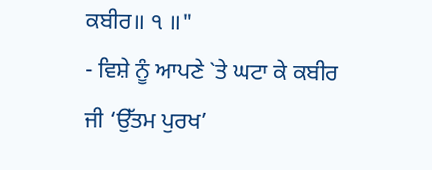ਕਬੀਰ॥ ੧ ॥"
- ਵਿਸ਼ੇ ਨੂੰ ਆਪਣੇ `ਤੇ ਘਟਾ ਕੇ ਕਬੀਰ
ਜੀ ‘ਉੱਤਮ ਪੁਰਖ’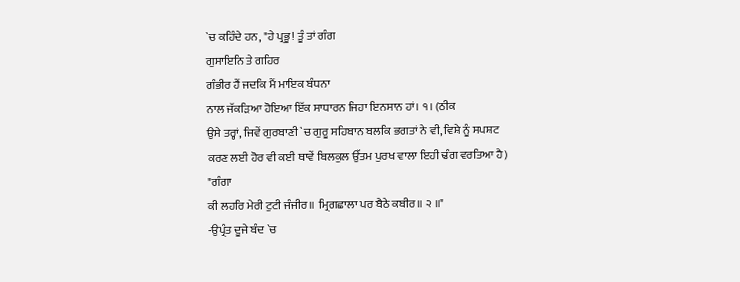`ਚ ਕਹਿੰਦੇ ਹਨ, "ਹੇ ਪ੍ਰਭੂ! ਤੂੰ ਤਾਂ ਗੰਗ
ਗੁਸਾਇਨਿ ਤੇ ਗਹਿਰ
ਗੰਭੀਰ ਹੈਂ ਜਦਕਿ ਮੈਂ ਮਾਇਕ ਬੰਧਨਾ
ਨਾਲ ਜੱਕੜਿਆ ਹੋਇਆ ਇੱਕ ਸਾਧਾਰਨ ਜਿਹਾ ਇਨਸਾਨ ਹਾਂ। ੧। (ਠੀਕ
ਉਸੇ ਤਰ੍ਹਾਂ, ਜਿਵੇਂ ਗੁਰਬਾਣੀ `ਚ ਗੁਰੂ ਸਹਿਬਾਨ ਬਲਕਿ ਭਗਤਾਂ ਨੇ ਵੀ, ਵਿਸ਼ੇ ਨੂੰ ਸਪਸ਼ਟ
ਕਰਣ ਲਈ ਹੋਰ ਵੀ ਕਈ ਥਾਵੇਂ ਬਿਲਕੁਲ ਉੱਤਮ ਪੁਰਖ ਵਾਲਾ ਇਹੀ ਢੰਗ ਵਰਤਿਆ ਹੈ)
"ਗੰਗਾ
ਕੀ ਲਹਰਿ ਮੇਰੀ ਟੁਟੀ ਜੰਜੀਰ॥ ਮ੍ਰਿਗਛਾਲਾ ਪਰ ਬੈਠੇ ਕਬੀਰ॥ ੨ ॥"
-ਉਪ੍ਰੰਤ ਦੂਜੇ ਬੰਦ `ਚ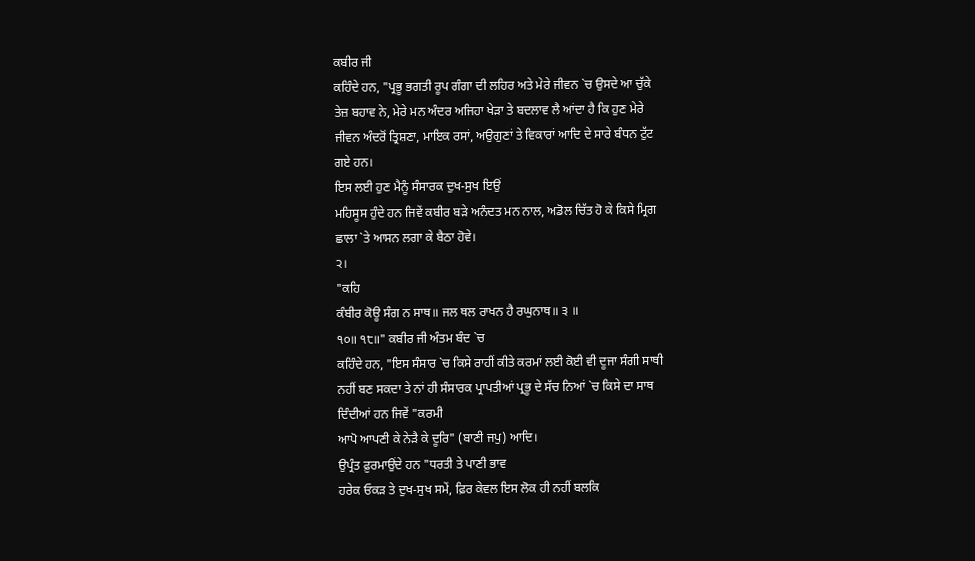ਕਬੀਰ ਜੀ
ਕਹਿੰਦੇ ਹਨ, "ਪ੍ਰਭੂ ਭਗਤੀ ਰੂਪ ਗੰਗਾ ਦੀ ਲਹਿਰ ਅਤੇ ਮੇਰੇ ਜੀਵਨ `ਚ ਉਸਦੇ ਆ ਚੁੱਕੇ
ਤੇਜ਼ ਬਹਾਵ ਨੇ, ਮੇਰੇ ਮਨ ਅੰਦਰ ਅਜਿਹਾ ਖੇੜਾ ਤੇ ਬਦਲਾਵ ਲੈ ਆਂਦਾ ਹੈ ਕਿ ਹੁਣ ਮੇਰੇ
ਜੀਵਨ ਅੰਦਰੋਂ ਤ੍ਰਿਸ਼ਣਾ, ਮਾਇਕ ਰਸਾਂ, ਅਉਗੁਣਾਂ ਤੇ ਵਿਕਾਰਾਂ ਆਦਿ ਦੇ ਸਾਰੇ ਬੰਧਨ ਟੁੱਟ
ਗਏ ਹਨ।
ਇਸ ਲਈ ਹੁਣ ਮੈਨੂੰ ਸੰਸਾਰਕ ਦੁਖ-ਸੁਖ ਇਉਂ
ਮਹਿਸੂਸ ਹੁੰਦੇ ਹਨ ਜਿਵੇਂ ਕਬੀਰ ਬੜੇ ਅਨੰਦਤ ਮਨ ਨਾਲ, ਅਡੋਲ ਚਿੱਤ ਹੋ ਕੇ ਕਿਸੇ ਮ੍ਰਿਗ
ਛਾਲਾ `ਤੇ ਆਸਨ ਲਗਾ ਕੇ ਬੈਠਾ ਹੋਵੇ।
੨।
"ਕਹਿ
ਕੰਬੀਰ ਕੋਊ ਸੰਗ ਨ ਸਾਥ॥ ਜਲ ਥਲ ਰਾਖਨ ਹੈ ਰਘੁਨਾਥ॥ ੩ ॥
੧੦॥ ੧੮॥" ਕਬੀਰ ਜੀ ਅੰਤਮ ਬੰਦ `ਚ
ਕਹਿੰਦੇ ਹਨ, "ਇਸ ਸੰਸਾਰ `ਚ ਕਿਸੇ ਰਾਹੀਂ ਕੀਤੇ ਕਰਮਾਂ ਲਈ ਕੋਈ ਵੀ ਦੂਜਾ ਸੰਗੀ ਸਾਥੀ
ਨਹੀਂ ਬਣ ਸਕਦਾ ਤੇ ਨਾਂ ਹੀ ਸੰਸਾਰਕ ਪ੍ਰਾਪਤੀਆਂ ਪ੍ਰਭੂ ਦੇ ਸੱਚ ਨਿਆਂ `ਚ ਕਿਸੇ ਦਾ ਸਾਥ
ਦਿੰਦੀਆਂ ਹਨ ਜਿਵੇਂ "ਕਰਮੀ
ਆਪੋ ਆਪਣੀ ਕੇ ਨੇੜੈ ਕੇ ਦੂਰਿ" (ਬਾਣੀ ਜਪੁ) ਆਦਿ।
ਉਪ੍ਰੰਤ ਫ਼ੁਰਮਾਉਂਦੇ ਹਨ "ਧਰਤੀ ਤੇ ਪਾਣੀ ਭਾਵ
ਹਰੇਕ ਓਕੜ ਤੇ ਦੁਖ-ਸੁਖ ਸਮੇਂ, ਫ਼ਿਰ ਕੇਵਲ ਇਸ ਲੋਕ ਹੀ ਨਹੀਂ ਬਲਕਿ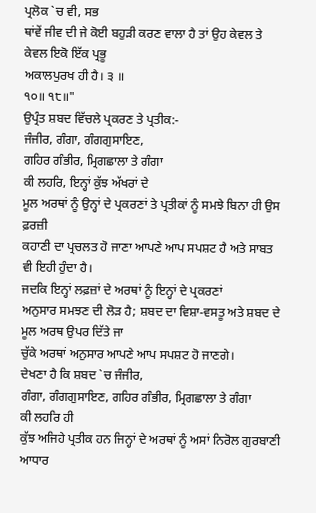ਪ੍ਰਲੋਕ `ਚ ਵੀ, ਸਭ
ਥਾਂਵੇਂ ਜੀਵ ਦੀ ਜੇ ਕੋਈ ਬਹੁੜੀ ਕਰਣ ਵਾਲਾ ਹੈ ਤਾਂ ਉਹ ਕੇਵਲ ਤੇ ਕੇਵਲ ਇਕੋ ਇੱਕ ਪ੍ਰਭੂ
ਅਕਾਲਪੁਰਖ ਹੀ ਹੈ। ੩ ॥
੧੦॥ ੧੮॥"
ਉਪ੍ਰੰਤ ਸ਼ਬਦ ਵਿੱਚਲੇ ਪ੍ਰਕਰਣ ਤੇ ਪ੍ਰਤੀਕ:-
ਜੰਜੀਰ, ਗੰਗਾ, ਗੰਗਗੁਸਾਇਣ,
ਗਹਿਰ ਗੰਭੀਰ, ਮ੍ਰਿਗਛਾਲਾ ਤੇ ਗੰਗਾ
ਕੀ ਲਹਰਿ, ਇਨ੍ਹਾਂ ਕੁੱਝ ਅੱਖਰਾਂ ਦੇ
ਮੂਲ ਅਰਥਾਂ ਨੂੰ ਉਨ੍ਹਾਂ ਦੇ ਪ੍ਰਕਰਣਾਂ ਤੇ ਪ੍ਰਤੀਕਾਂ ਨੂੰ ਸਮਝੇ ਬਿਨਾ ਹੀ ਉਸ ਫ਼ਰਜ਼ੀ
ਕਹਾਣੀ ਦਾ ਪ੍ਰਚਲਤ ਹੋ ਜਾਣਾ ਆਪਣੇ ਆਪ ਸਪਸ਼ਟ ਹੈ ਅਤੇ ਸਾਬਤ ਵੀ ਇਹੀ ਹੁੰਦਾ ਹੈ।
ਜਦਕਿ ਇਨ੍ਹਾਂ ਲਫ਼ਜ਼ਾਂ ਦੇ ਅਰਥਾਂ ਨੂੰ ਇਨ੍ਹਾਂ ਦੇ ਪ੍ਰਕਰਣਾਂ
ਅਨੁਸਾਰ ਸਮਝਣ ਦੀ ਲੋੜ ਹੈ; ਸ਼ਬਦ ਦਾ ਵਿਸ਼ਾ-ਵਸਤੂ ਅਤੇ ਸ਼ਬਦ ਦੇ ਮੂਲ ਅਰਥ ਉਪਰ ਦਿੱਤੇ ਜਾ
ਚੁੱਕੇ ਅਰਥਾਂ ਅਨੁਸਾਰ ਆਪਣੇ ਆਪ ਸਪਸ਼ਟ ਹੋ ਜਾਣਗੇ।
ਦੇਖਣਾ ਹੈ ਕਿ ਸ਼ਬਦ `ਚ ਜੰਜੀਰ,
ਗੰਗਾ, ਗੰਗਗੁਸਾਇਣ, ਗਹਿਰ ਗੰਭੀਰ, ਮ੍ਰਿਗਛਾਲਾ ਤੇ ਗੰਗਾ
ਕੀ ਲਹਰਿ ਹੀ
ਕੁੱਝ ਅਜਿਹੇ ਪ੍ਰਤੀਕ ਹਨ ਜਿਨ੍ਹਾਂ ਦੇ ਅਰਥਾਂ ਨੂੰ ਅਸਾਂ ਨਿਰੋਲ ਗੁਰਬਾਣੀ ਆਧਾਰ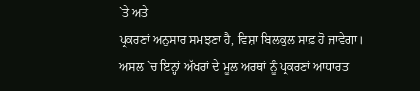`ਤੇ ਅਤੇ
ਪ੍ਰਕਰਣਾਂ ਅਨੁਸਾਰ ਸਮਝਣਾ ਹੈ, ਵਿਸ਼ਾ ਬਿਲਕੁਲ ਸਾਫ਼ ਹੋ ਜਾਵੇਗਾ।
ਅਸਲ `ਚ ਇਨ੍ਹਾਂ ਅੱਖਰਾਂ ਦੇ ਮੂਲ ਅਰਥਾਂ ਨੂੰ ਪ੍ਰਕਰਣਾਂ ਆਧਾਰਤ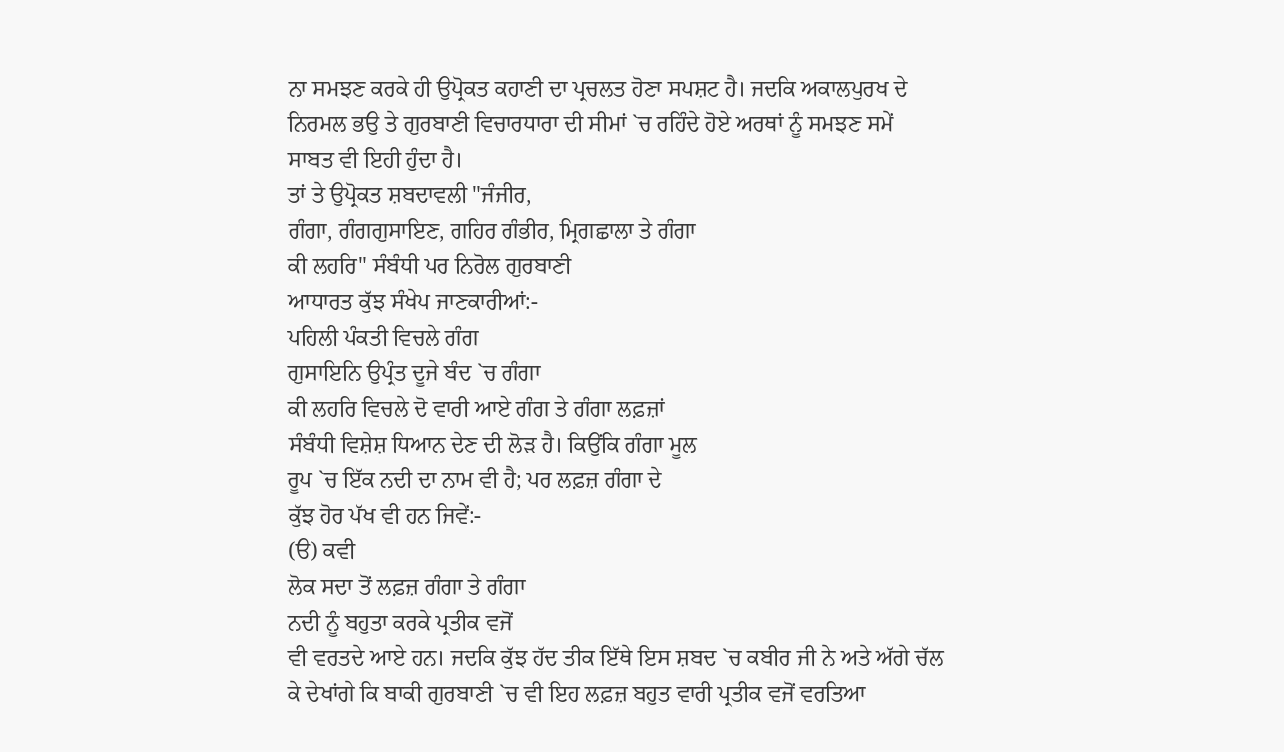ਨਾ ਸਮਝਣ ਕਰਕੇ ਹੀ ਉਪ੍ਰੋਕਤ ਕਹਾਣੀ ਦਾ ਪ੍ਰਚਲਤ ਹੋਣਾ ਸਪਸ਼ਟ ਹੈ। ਜਦਕਿ ਅਕਾਲਪੁਰਖ ਦੇ
ਨਿਰਮਲ ਭਉ ਤੇ ਗੁਰਬਾਣੀ ਵਿਚਾਰਧਾਰਾ ਦੀ ਸੀਮਾਂ `ਚ ਰਹਿੰਦੇ ਹੋਏ ਅਰਥਾਂ ਨੂੰ ਸਮਝਣ ਸਮੇਂ
ਸਾਬਤ ਵੀ ਇਹੀ ਹੁੰਦਾ ਹੈ।
ਤਾਂ ਤੇ ਉਪ੍ਰੋਕਤ ਸ਼ਬਦਾਵਲੀ "ਜੰਜੀਰ,
ਗੰਗਾ, ਗੰਗਗੁਸਾਇਣ, ਗਹਿਰ ਗੰਭੀਰ, ਮ੍ਰਿਗਛਾਲਾ ਤੇ ਗੰਗਾ
ਕੀ ਲਹਰਿ" ਸੰਬੰਧੀ ਪਰ ਨਿਰੋਲ ਗੁਰਬਾਣੀ
ਆਧਾਰਤ ਕੁੱਝ ਸੰਖੇਪ ਜਾਣਕਾਰੀਆਂ:-
ਪਹਿਲੀ ਪੰਕਤੀ ਵਿਚਲੇ ਗੰਗ
ਗੁਸਾਇਨਿ ਉਪ੍ਰੰਤ ਦੂਜੇ ਬੰਦ `ਚ ਗੰਗਾ
ਕੀ ਲਹਰਿ ਵਿਚਲੇ ਦੋ ਵਾਰੀ ਆਏ ਗੰਗ ਤੇ ਗੰਗਾ ਲਫ਼ਜ਼ਾਂ
ਸੰਬੰਧੀ ਵਿਸ਼ੇਸ਼ ਧਿਆਨ ਦੇਣ ਦੀ ਲੋੜ ਹੈ। ਕਿਉਂਕਿ ਗੰਗਾ ਮੂਲ
ਰੂਪ `ਚ ਇੱਕ ਨਦੀ ਦਾ ਨਾਮ ਵੀ ਹੈ; ਪਰ ਲਫ਼ਜ਼ ਗੰਗਾ ਦੇ
ਕੁੱਝ ਹੋਰ ਪੱਖ ਵੀ ਹਨ ਜਿਵੇਂ:-
(ੳ) ਕਵੀ
ਲੋਕ ਸਦਾ ਤੋਂ ਲਫ਼ਜ਼ ਗੰਗਾ ਤੇ ਗੰਗਾ
ਨਦੀ ਨੂੰ ਬਹੁਤਾ ਕਰਕੇ ਪ੍ਰਤੀਕ ਵਜੋਂ
ਵੀ ਵਰਤਦੇ ਆਏ ਹਨ। ਜਦਕਿ ਕੁੱਝ ਹੱਦ ਤੀਕ ਇੱਥੇ ਇਸ ਸ਼ਬਦ `ਚ ਕਬੀਰ ਜੀ ਨੇ ਅਤੇ ਅੱਗੇ ਚੱਲ
ਕੇ ਦੇਖਾਂਗੇ ਕਿ ਬਾਕੀ ਗੁਰਬਾਣੀ `ਚ ਵੀ ਇਹ ਲਫ਼ਜ਼ ਬਹੁਤ ਵਾਰੀ ਪ੍ਰਤੀਕ ਵਜੋਂ ਵਰਤਿਆ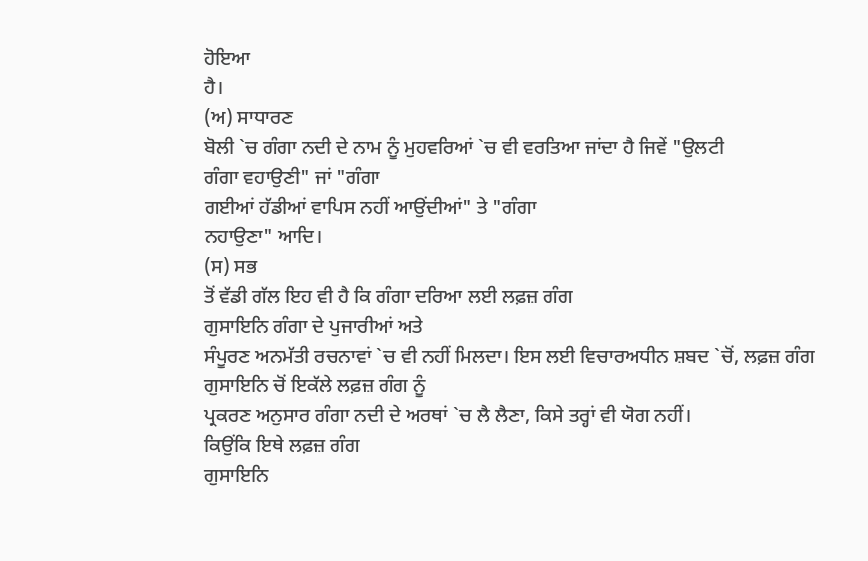ਹੋਇਆ
ਹੈ।
(ਅ) ਸਾਧਾਰਣ
ਬੋਲੀ `ਚ ਗੰਗਾ ਨਦੀ ਦੇ ਨਾਮ ਨੂੰ ਮੁਹਵਰਿਆਂ `ਚ ਵੀ ਵਰਤਿਆ ਜਾਂਦਾ ਹੈ ਜਿਵੇਂ "ਉਲਟੀ
ਗੰਗਾ ਵਹਾਉਣੀ" ਜਾਂ "ਗੰਗਾ
ਗਈਆਂ ਹੱਡੀਆਂ ਵਾਪਿਸ ਨਹੀਂ ਆਉਂਦੀਆਂ" ਤੇ "ਗੰਗਾ
ਨਹਾਉਣਾ" ਆਦਿ।
(ਸ) ਸਭ
ਤੋਂ ਵੱਡੀ ਗੱਲ ਇਹ ਵੀ ਹੈ ਕਿ ਗੰਗਾ ਦਰਿਆ ਲਈ ਲਫ਼ਜ਼ ਗੰਗ
ਗੁਸਾਇਨਿ ਗੰਗਾ ਦੇ ਪੁਜਾਰੀਆਂ ਅਤੇ
ਸੰਪੂਰਣ ਅਨਮੱਤੀ ਰਚਨਾਵਾਂ `ਚ ਵੀ ਨਹੀਂ ਮਿਲਦਾ। ਇਸ ਲਈ ਵਿਚਾਰਅਧੀਨ ਸ਼ਬਦ `ਚੋਂ, ਲਫ਼ਜ਼ ਗੰਗ
ਗੁਸਾਇਨਿ ਚੋਂ ਇਕੱਲੇ ਲਫ਼ਜ਼ ਗੰਗ ਨੂੰ
ਪ੍ਰਕਰਣ ਅਨੁਸਾਰ ਗੰਗਾ ਨਦੀ ਦੇ ਅਰਥਾਂ `ਚ ਲੈ ਲੈਣਾ, ਕਿਸੇ ਤਰ੍ਹਾਂ ਵੀ ਯੋਗ ਨਹੀਂ।
ਕਿਉਂਕਿ ਇਥੇ ਲਫ਼ਜ਼ ਗੰਗ
ਗੁਸਾਇਨਿ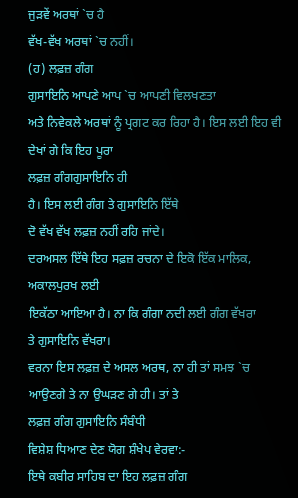ਜੁੜਵੇਂ ਅਰਥਾਂ `ਚ ਹੈ
ਵੱਖ-ਵੱਖ ਅਰਥਾਂ `ਚ ਨਹੀਂ।
(ਹ) ਲਫ਼ਜ਼ ਗੰਗ
ਗੁਸਾਇਨਿ ਆਪਣੇ ਆਪ `ਚ ਆਪਣੀ ਵਿਲਖਣਤਾ
ਅਤੇ ਨਿਵੇਕਲੇ ਅਰਥਾਂ ਨੂੰ ਪ੍ਰਗਟ ਕਰ ਰਿਹਾ ਹੈ। ਇਸ ਲਈ ਇਹ ਵੀ ਦੇਖਾਂ ਗੇ ਕਿ ਇਹ ਪੂਰਾ
ਲਫ਼ਜ਼ ਗੰਗਗੁਸਾਇਨਿ ਹੀ
ਹੈ। ਇਸ ਲਈ ਗੰਗ ਤੇ ਗੁਸਾਇਨਿ ਇੱਥੇ
ਦੋ ਵੱਖ ਵੱਖ ਲਫ਼ਜ਼ ਨਹੀਂ ਰਹਿ ਜਾਂਦੇ।
ਦਰਅਸਲ ਇੱਥੇ ਇਹ ਸਫ਼ਜ਼ ਰਚਨਾ ਦੇ ਇਕੋ ਇੱਕ ਮਾਲਿਕ, ਅਕਾਲਪੁਰਖ ਲਈ
ਇਕੱਠਾ ਆਇਆ ਹੈ। ਨਾ ਕਿ ਗੰਗਾ ਨਦੀ ਲਈ ਗੰਗ ਵੱਖਰਾ
ਤੇ ਗੁਸਾਇਨਿ ਵੱਖਰਾ।
ਵਰਨਾ ਇਸ ਲਫ਼ਜ਼ ਦੇ ਅਸਲ ਅਰਥ, ਨਾ ਹੀ ਤਾਂ ਸਮਝ `ਚ ਆਉਣਗੇ ਤੇ ਨਾ ਉਘੜਣ ਗੇ ਹੀ। ਤਾਂ ਤੇ
ਲਫ਼ਜ਼ ਗੰਗ ਗੁਸਾਇਨਿ ਸੰਬੰਧੀ
ਵਿਸ਼ੇਸ਼ ਧਿਆਣ ਦੇਣ ਯੋਗ ਸ਼ੰਖੇਪ ਵੇਰਵਾ:-
ਇਥੇ ਕਬੀਰ ਸਾਹਿਬ ਦਾ ਇਹ ਲਫ਼ਜ਼ ਗੰਗ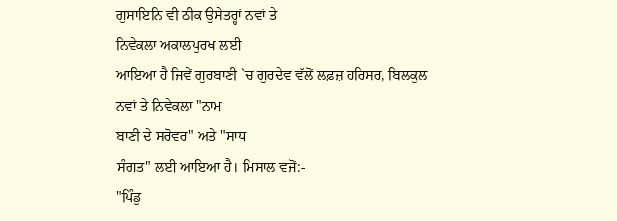ਗੁਸਾਇਨਿ ਵੀ ਠੀਕ ਉਸੇਤਰ੍ਹਾਂ ਨਵਾਂ ਤੇ
ਨਿਵੇਕਲਾ ਅਕਾਲਪੁਰਖ ਲਈ
ਆਇਆ ਹੈ ਜਿਵੇਂ ਗੁਰਬਾਣੀ `ਚ ਗੁਰਦੇਵ ਵੱਲੋਂ ਲਫ਼ਜ਼ ਹਰਿਸਰ, ਬਿਲਕੁਲ
ਨਵਾਂ ਤੇ ਨਿਵੇਕਲਾ "ਨਾਮ
ਬਾਣੀ ਦੇ ਸਰੋਵਰ" ਅਤੇ "ਸਾਧ
ਸੰਗਤ" ਲਈ ਆਇਆ ਹੈ। ਮਿਸਾਲ ਵਜੋਂ:-
"ਪਿੰਡੁ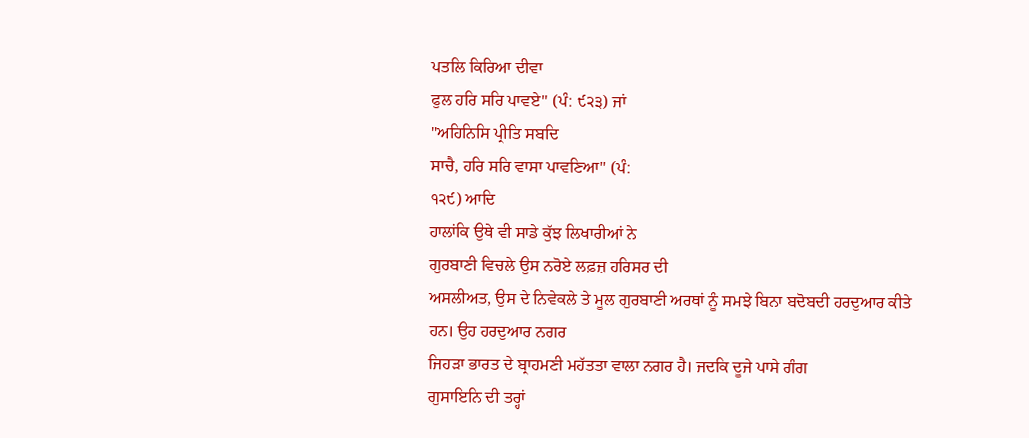ਪਤਲਿ ਕਿਰਿਆ ਦੀਵਾ
ਫੁਲ ਹਰਿ ਸਰਿ ਪਾਵਏ" (ਪੰ: ੯੨੩) ਜਾਂ
"ਅਹਿਨਿਸਿ ਪ੍ਰੀਤਿ ਸਬਦਿ
ਸਾਚੈ, ਹਰਿ ਸਰਿ ਵਾਸਾ ਪਾਵਣਿਆ" (ਪੰ:
੧੨੯) ਆਦਿ
ਹਾਲਾਂਕਿ ਉਥੇ ਵੀ ਸਾਡੇ ਕੁੱਝ ਲਿਖਾਰੀਆਂ ਨੇ
ਗੁਰਬਾਣੀ ਵਿਚਲੇ ਉਸ ਨਰੋਏ ਲਫ਼ਜ਼ ਹਰਿਸਰ ਦੀ
ਅਸਲੀਅਤ, ਉਸ ਦੇ ਨਿਵੇਕਲੇ ਤੇ ਮੂਲ ਗੁਰਬਾਣੀ ਅਰਥਾਂ ਨੂੰ ਸਮਝੇ ਬਿਨਾ ਬਦੋਬਦੀ ਹਰਦੁਆਰ ਕੀਤੇ
ਹਨ। ਉਹ ਹਰਦੁਆਰ ਨਗਰ
ਜਿਹੜਾ ਭਾਰਤ ਦੇ ਬ੍ਰਾਹਮਣੀ ਮਹੱਤਤਾ ਵਾਲਾ ਨਗਰ ਹੈ। ਜਦਕਿ ਦੂਜੇ ਪਾਸੇ ਗੰਗ
ਗੁਸਾਇਨਿ ਦੀ ਤਰ੍ਹਾਂ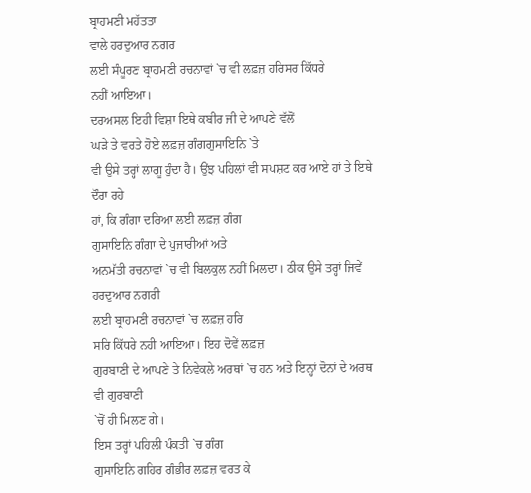ਬ੍ਰਾਹਮਣੀ ਮਹੱਤਤਾ
ਵਾਲੇ ਹਰਦੁਆਰ ਨਗਰ
ਲਈ ਸੰਪੂਰਣ ਬ੍ਰਾਹਮਣੀ ਰਚਨਾਵਾਂ `ਚ ਵੀ ਲਫ਼ਜ਼ ਹਰਿਸਰ ਕਿੱਧਰੇ
ਨਹੀਂ ਆਇਆ।
ਦਰਅਸਲ ਇਹੀ ਵਿਸ਼ਾ ਇਥੇ ਕਬੀਰ ਜੀ ਦੇ ਆਪਣੇ ਵੱਲੋਂ
ਘੜੇ ਤੇ ਵਰਤੇ ਹੋਏ ਲਫ਼ਜ਼ ਗੰਗਗੁਸਾਇਨਿ `ਤੇ
ਵੀ ਉਸੇ ਤਰ੍ਹਾਂ ਲਾਗੂ ਹੁੰਦਾ ਹੈ। ਉਂਝ ਪਹਿਲਾਂ ਵੀ ਸਪਸ਼ਟ ਕਰ ਆਏ ਹਾਂ ਤੇ ਇਥੇ ਦੌਰਾ ਰਹੇ
ਹਾਂ, ਕਿ ਗੰਗਾ ਦਰਿਆ ਲਈ ਲਫ਼ਜ਼ ਗੰਗ
ਗੁਸਾਇਨਿ ਗੰਗਾ ਦੇ ਪੁਜਾਰੀਆਂ ਅਤੇ
ਅਨਮੱਤੀ ਰਚਨਾਵਾਂ `ਚ ਵੀ ਬਿਲਕੁਲ ਨਹੀਂ ਮਿਲਦਾ। ਠੀਕ ਉਸੇ ਤਰ੍ਹਾਂ ਜਿਵੇਂ ਹਰਦੁਆਰ ਨਗਰੀ
ਲਈ ਬ੍ਰਾਹਮਣੀ ਰਚਨਾਵਾਂ `ਚ ਲਫ਼ਜ਼ ਹਰਿ
ਸਰਿ ਕਿੱਧਰੇ ਨਹੀ ਆਇਆ। ਇਹ ਦੋਵੇਂ ਲਫ਼ਜ਼
ਗੁਰਬਾਣੀ ਦੇ ਆਪਣੇ ਤੇ ਨਿਵੇਕਲੇ ਅਰਥਾਂ `ਚ ਹਨ ਅਤੇ ਇਨ੍ਹਾਂ ਦੋਨਾਂ ਦੇ ਅਰਥ ਵੀ ਗੁਰਬਾਣੀ
`ਚੋਂ ਹੀ ਮਿਲਣ ਗੇ।
ਇਸ ਤਰ੍ਹਾਂ ਪਹਿਲੀ ਪੰਕਤੀ `ਚ ਗੰਗ
ਗੁਸਾਇਨਿ ਗਹਿਰ ਗੰਭੀਰ ਲਫ਼ਜ਼ ਵਰਤ ਕੇ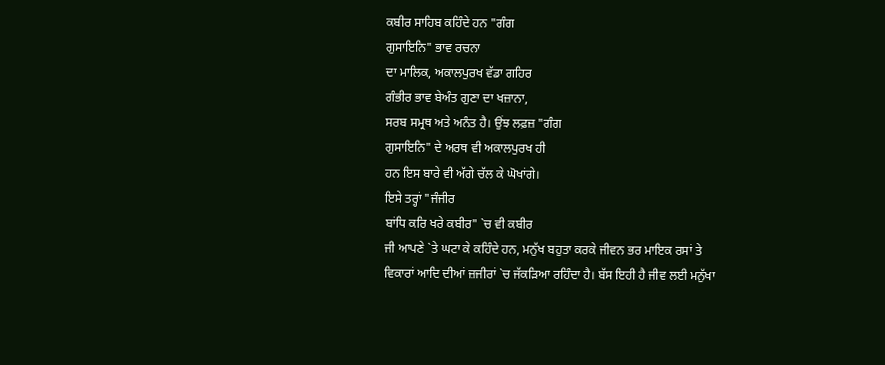ਕਬੀਰ ਸਾਹਿਬ ਕਹਿੰਦੇ ਹਨ "ਗੰਗ
ਗੁਸਾਇਨਿ" ਭਾਵ ਰਚਨਾ
ਦਾ ਮਾਲਿਕ, ਅਕਾਲਪੁਰਖ ਵੱਡਾ ਗਹਿਰ
ਗੰਭੀਰ ਭਾਵ ਬੇਅੰਤ ਗੁਣਾ ਦਾ ਖਜ਼ਾਨਾ,
ਸਰਬ ਸਮ੍ਰਥ ਅਤੇ ਅਨੰਤ ਹੈ। ਉਂਝ ਲਫ਼ਜ਼ "ਗੰਗ
ਗੁਸਾਇਨਿ" ਦੇ ਅਰਥ ਵੀ ਅਕਾਲਪੁਰਖ ਹੀ
ਹਨ ਇਸ ਬਾਰੇ ਵੀ ਅੱਗੇ ਚੱਲ ਕੇ ਘੋਖਾਂਗੇ।
ਇਸੇ ਤਰ੍ਹਾਂ "ਜੰਜੀਰ
ਬਾਂਧਿ ਕਰਿ ਖਰੇ ਕਬੀਰ" `ਚ ਵੀ ਕਬੀਰ
ਜੀ ਆਪਣੇ `ਤੇ ਘਟਾ ਕੇ ਕਹਿੰਦੇ ਹਨ, ਮਨੁੱਖ ਬਹੁਤਾ ਕਰਕੇ ਜੀਵਨ ਭਰ ਮਾਇਕ ਰਸਾਂ ਤੇ
ਵਿਕਾਰਾਂ ਆਦਿ ਦੀਆਂ ਜ਼ਜੀਰਾਂ `ਚ ਜੱਕੜਿਆ ਰਹਿੰਦਾ ਹੈ। ਬੱਸ ਇਹੀ ਹੈ ਜੀਵ ਲਈ ਮਨੁੱਖਾ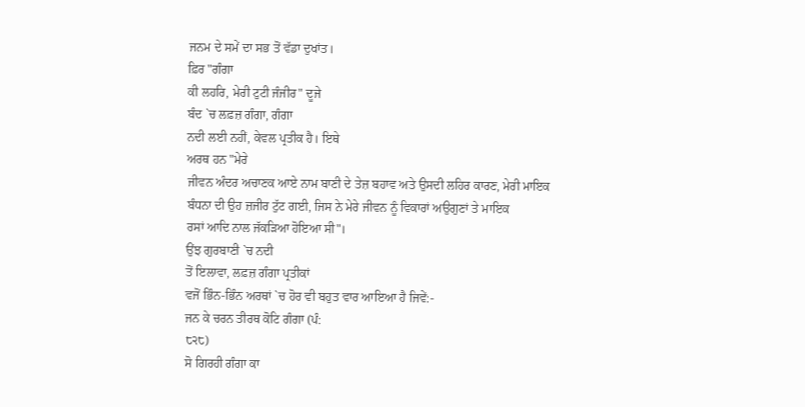ਜਨਮ ਦੇ ਸਮੇਂ ਦਾ ਸਭ ਤੋਂ ਵੱਡਾ ਦੁਖਾਂਤ।
ਫ਼ਿਰ "ਗੰਗਾ
ਕੀ ਲਹਰਿ, ਮੇਰੀ ਟੁਟੀ ਜੰਜੀਰ" ਦੂਜੇ
ਬੰਦ `ਚ ਲਫ਼ਜ਼ ਗੰਗਾ, ਗੰਗਾ
ਨਦੀ ਲਈ ਨਹੀਂ, ਕੇਵਲ ਪ੍ਰਤੀਕ ਹੈ। ਇਥੇ
ਅਰਥ ਹਨ "ਮੇਰੇ
ਜੀਵਨ ਅੰਦਰ ਅਚਾਣਕ ਆਏ ਨਾਮ ਬਾਣੀ ਦੇ ਤੇਜ਼ ਬਹਾਵ ਅਤੇ ਉਸਦੀ ਲਹਿਰ ਕਾਰਣ, ਮੇਰੀ ਮਾਇਕ
ਬੰਧਨਾ ਦੀ ਉਹ ਜ਼ਜੀਰ ਟੁੱਟ ਗਈ, ਜਿਸ ਨੇ ਮੇਰੇ ਜੀਵਨ ਨੂੰ ਵਿਕਾਰਾਂ ਅਉਗੁਣਾਂ ਤੇ ਮਾਇਕ
ਰਸਾਂ ਆਦਿ ਨਾਲ ਜੱਕੜਿਆ ਹੋਇਆ ਸੀ"।
ਉਂਝ ਗੁਰਬਾਣੀ `ਚ ਨਦੀ
ਤੋਂ ਇਲਾਵਾ, ਲਫ਼ਜ਼ ਗੰਗਾ ਪ੍ਰਤੀਕਾਂ
ਵਜੋਂ ਭਿੰਨ-ਭਿੰਨ ਅਰਥਾਂ `ਚ ਹੋਰ ਵੀ ਬਹੁਤ ਵਾਰ ਆਇਆ ਹੈ ਜਿਵੇਂ:-
ਜਨ ਕੇ ਚਰਨ ਤੀਰਥ ਕੋਟਿ ਗੰਗਾ (ਪੰ:
੮੨੮)
ਸੋ ਗਿਰਹੀ ਗੰਗਾ ਕਾ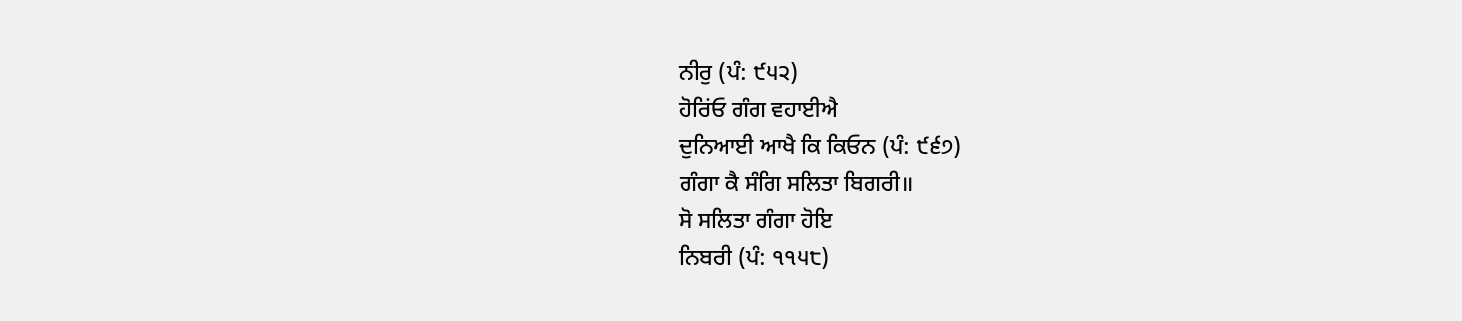ਨੀਰੁ (ਪੰ: ੯੫੨)
ਹੋਰਿਂਓ ਗੰਗ ਵਹਾਈਐ
ਦੁਨਿਆਈ ਆਖੈ ਕਿ ਕਿਓਨ (ਪੰ: ੯੬੭)
ਗੰਗਾ ਕੈ ਸੰਗਿ ਸਲਿਤਾ ਬਿਗਰੀ॥
ਸੋ ਸਲਿਤਾ ਗੰਗਾ ਹੋਇ
ਨਿਬਰੀ (ਪੰ: ੧੧੫੮)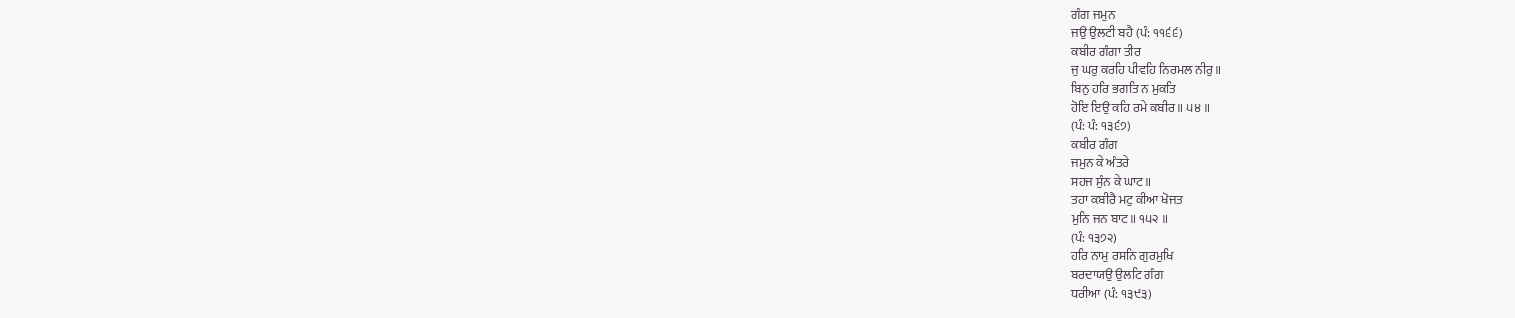ਗੰਗ ਜਮੁਨ
ਜਉ ਉਲਟੀ ਬਹੈ (ਪੰ: ੧੧੬੬)
ਕਬੀਰ ਗੰਗਾ ਤੀਰ
ਜੁ ਘਰੁ ਕਰਹਿ ਪੀਵਹਿ ਨਿਰਮਲ ਨੀਰੁ॥
ਬਿਨੁ ਹਰਿ ਭਗਤਿ ਨ ਮੁਕਤਿ
ਹੋਇ ਇਉ ਕਹਿ ਰਮੇ ਕਬੀਰ॥ ੫੪ ॥
(ਪੰ: ਪੰ: ੧੩੬੭)
ਕਬੀਰ ਗੰਗ
ਜਮੁਨ ਕੇ ਅੰਤਰੇ
ਸਹਜ ਸੁੰਨ ਕੇ ਘਾਟ॥
ਤਹਾ ਕਬੀਰੈ ਮਟੁ ਕੀਆ ਖੋਜਤ
ਮੁਨਿ ਜਨ ਬਾਟ॥ ੧੫੨ ॥
(ਪੰ: ੧੩੭੨)
ਹਰਿ ਨਾਮੁ ਰਸਨਿ ਗੁਰਮੁਖਿ
ਬਰਦਾਯਉ ਉਲਟਿ ਗੰਗ
ਧਰੀਆ (ਪੰ: ੧੩੯੩)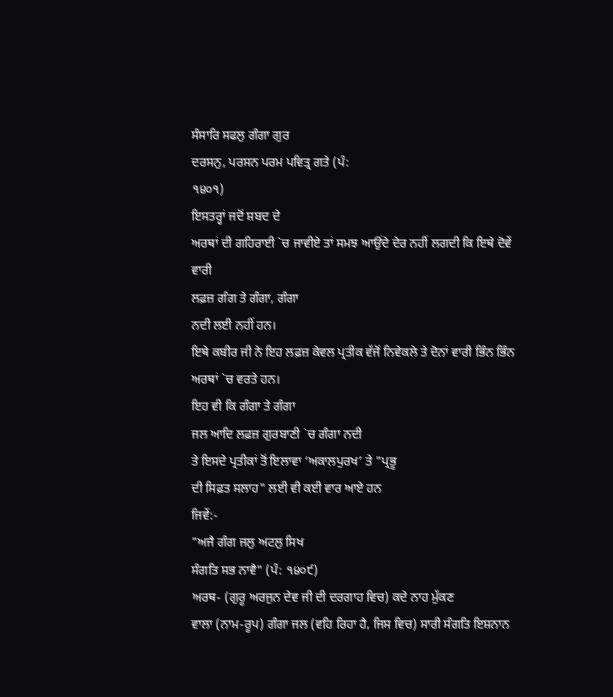ਸੰਸਾਰਿ ਸਫਲੁ ਗੰਗਾ ਗੁਰ
ਦਰਸਨੁ, ਪਰਸਨ ਪਰਮ ਪਵਿਤ੍ਰ ਗਤੇ (ਪੰ:
੧੪੦੧)
ਇਸਤਰ੍ਹਾਂ ਜਦੋਂ ਸ਼ਬਦ ਦੇ
ਅਰਥਾਂ ਦੀ ਗਹਿਰਾਈ `ਚ ਜਾਵੀਏ ਤਾਂ ਸਮਝ ਆਉਂਦੇ ਦੇਰ ਨਹੀਂ ਲਗਦੀ ਕਿ ਇਥੇ ਦੋਵੇਂ ਵਾਰੀ
ਲਫ਼ਜ਼ ਗੰਗ ਤੇ ਗੰਗਾ, ਗੰਗਾ
ਨਦੀ ਲਈ ਨਹੀਂ ਹਨ।
ਇਥੇ ਕਬੀਰ ਜੀ ਨੇ ਇਹ ਲਫ਼ਜ਼ ਕੇਵਲ ਪ੍ਰਤੀਕ ਵੱਜੋਂ ਨਿਵੇਕਲੇ ਤੇ ਦੋਨਾਂ ਵਾਰੀ ਭਿੰਨ ਭਿੰਨ
ਅਰਥਾਂ `ਚ ਵਰਤੇ ਹਨ।
ਇਹ ਵੀ ਕਿ ਗੰਗਾ ਤੇ ਗੰਗਾ
ਜਲ ਆਦਿ ਲਫ਼ਜ਼ ਗੁਰਬਾਣੀ `ਚ ਗੰਗਾ ਨਦੀ
ਤੇ ਇਸਦੇ ਪ੍ਰਤੀਕਾਂ ਤੋਂ ਇਲਾਵਾ ‘ਅਕਾਲਪੁਰਖ’ ਤੇ "ਪ੍ਰਭੂ
ਦੀ ਸਿਫ਼ਤ ਸਲਾਹ" ਲਈ ਵੀ ਕਈ ਵਾਰ ਆਏ ਹਨ
ਜਿਵੇਂ:-
"ਅਜੈ ਗੰਗ ਜਲੁ ਅਟਲੁ ਸਿਖ
ਸੰਗਤਿ ਸਭ ਨਾਵੈ" (ਪੰ: ੧੪੦੯)
ਅਰਥ- (ਗੁਰੂ ਅਰਜੁਨ ਦੇਵ ਜੀ ਦੀ ਦਰਗਾਹ ਵਿਚ) ਕਦੇ ਨਾਹ ਮੁੱਕਣ
ਵਾਲਾ (ਨਾਮ-ਰੂਪ) ਗੰਗਾ ਜਲ (ਵਹਿ ਰਿਹਾ ਹੈ, ਜਿਸ ਵਿਚ) ਸਾਰੀ ਸੰਗਤਿ ਇਸ਼ਨਾਨ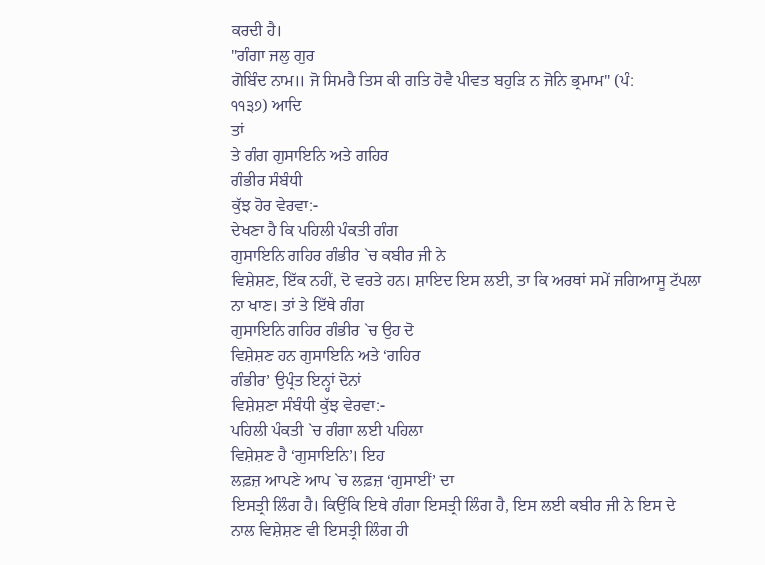ਕਰਦੀ ਹੈ।
"ਗੰਗਾ ਜਲੁ ਗੁਰ
ਗੋਬਿੰਦ ਨਾਮ॥ ਜੋ ਸਿਮਰੈ ਤਿਸ ਕੀ ਗਤਿ ਹੋਵੈ ਪੀਵਤ ਬਹੁੜਿ ਨ ਜੋਨਿ ਭ੍ਰਮਾਮ" (ਪੰ:
੧੧੩੭) ਆਦਿ
ਤਾਂ
ਤੇ ਗੰਗ ਗੁਸਾਇਨਿ ਅਤੇ ਗਹਿਰ
ਗੰਭੀਰ ਸੰਬੰਧੀ
ਕੁੱਝ ਹੋਰ ਵੇਰਵਾ:-
ਦੇਖਣਾ ਹੈ ਕਿ ਪਹਿਲੀ ਪੰਕਤੀ ਗੰਗ
ਗੁਸਾਇਨਿ ਗਹਿਰ ਗੰਭੀਰ `ਚ ਕਬੀਰ ਜੀ ਨੇ
ਵਿਸ਼ੇਸ਼ਣ, ਇੱਕ ਨਹੀਂ, ਦੋ ਵਰਤੇ ਹਨ। ਸ਼ਾਇਦ ਇਸ ਲਈ, ਤਾ ਕਿ ਅਰਥਾਂ ਸਮੇਂ ਜਗਿਆਸੂ ਟੱਪਲਾ
ਨਾ ਖਾਣ। ਤਾਂ ਤੇ ਇੱਥੇ ਗੰਗ
ਗੁਸਾਇਨਿ ਗਹਿਰ ਗੰਭੀਰ `ਚ ਉਹ ਦੋ
ਵਿਸ਼ੇਸ਼ਣ ਹਨ ਗੁਸਾਇਨਿ ਅਤੇ ‘ਗਹਿਰ
ਗੰਭੀਰ’ ਉਪ੍ਰੰਤ ਇਨ੍ਹਾਂ ਦੋਨਾਂ
ਵਿਸ਼ੇਸ਼ਣਾ ਸੰਬੰਧੀ ਕੁੱਝ ਵੇਰਵਾ:-
ਪਹਿਲੀ ਪੰਕਤੀ `ਚ ਗੰਗਾ ਲਈ ਪਹਿਲਾ
ਵਿਸ਼ੇਸ਼ਣ ਹੈ ‘ਗੁਸਾਇਨਿ’। ਇਹ
ਲਫ਼ਜ਼ ਆਪਣੇ ਆਪ `ਚ ਲਫ਼ਜ਼ ‘ਗੁਸਾਈਂ’ ਦਾ
ਇਸਤ੍ਰੀ ਲਿੰਗ ਹੈ। ਕਿਉਂਕਿ ਇਥੇ ਗੰਗਾ ਇਸਤ੍ਰੀ ਲਿੰਗ ਹੈ, ਇਸ ਲਈ ਕਬੀਰ ਜੀ ਨੇ ਇਸ ਦੇ
ਨਾਲ ਵਿਸ਼ੇਸ਼ਣ ਵੀ ਇਸਤ੍ਰੀ ਲਿੰਗ ਹੀ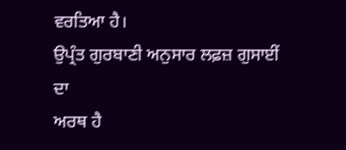ਵਰਤਿਆ ਹੈ।
ਉਪ੍ਰੰਤ ਗੁਰਬਾਣੀ ਅਨੁਸਾਰ ਲਫ਼ਜ਼ ਗੁਸਾਈਂ ਦਾ
ਅਰਥ ਹੈ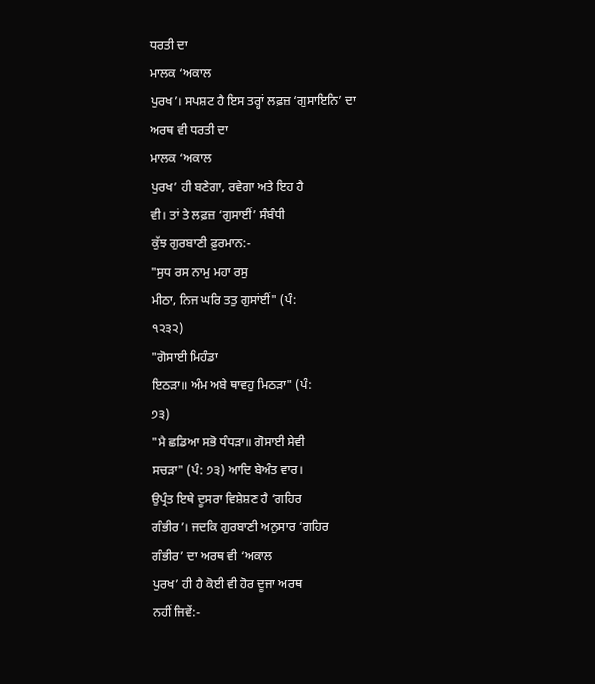ਧਰਤੀ ਦਾ
ਮਾਲਕ ‘ਅਕਾਲ
ਪੁਰਖ’। ਸਪਸ਼ਟ ਹੈ ਇਸ ਤਰ੍ਹਾਂ ਲਫ਼ਜ਼ ‘ਗੁਸਾਇਨਿ’ ਦਾ
ਅਰਥ ਵੀ ਧਰਤੀ ਦਾ
ਮਾਲਕ ‘ਅਕਾਲ
ਪੁਰਖ’ ਹੀ ਬਣੇਗਾ, ਰਵੇਗਾ ਅਤੇ ਇਹ ਹੈ
ਵੀ। ਤਾਂ ਤੇ ਲਫ਼ਜ਼ ‘ਗੁਸਾਈਂ’ ਸੰਬੰਧੀ
ਕੁੱਝ ਗੁਰਬਾਣੀ ਫ਼ੁਰਮਾਨ:-
"ਸੁਧ ਰਸ ਨਾਮੁ ਮਹਾ ਰਸੁ
ਮੀਠਾ, ਨਿਜ ਘਰਿ ਤਤੁ ਗੁਸਾਂਈਂ" (ਪੰ:
੧੨੩੨)
"ਗੋਸਾਈ ਮਿਹੰਡਾ
ਇਠੜਾ॥ ਅੰਮ ਅਬੇ ਥਾਵਹੁ ਮਿਠੜਾ" (ਪੰ:
੭੩)
"ਮੈ ਛਡਿਆ ਸਭੋ ਧੰਧੜਾ॥ ਗੋਸਾਈ ਸੇਵੀ
ਸਚੜਾ" (ਪੰ: ੭੩) ਆਦਿ ਬੇਅੰਤ ਵਾਰ।
ਉਪ੍ਰੰਤ ਇਥੇ ਦੂਸਰਾ ਵਿਸ਼ੇਸ਼ਣ ਹੈ ‘ਗਹਿਰ
ਗੰਭੀਰ’। ਜਦਕਿ ਗੁਰਬਾਣੀ ਅਨੁਸਾਰ ‘ਗਹਿਰ
ਗੰਭੀਰ’ ਦਾ ਅਰਥ ਵੀ ‘ਅਕਾਲ
ਪੁਰਖ’ ਹੀ ਹੈ ਕੋਈ ਵੀ ਹੋਰ ਦੂਜਾ ਅਰਥ
ਨਹੀਂ ਜਿਵੇਂ:-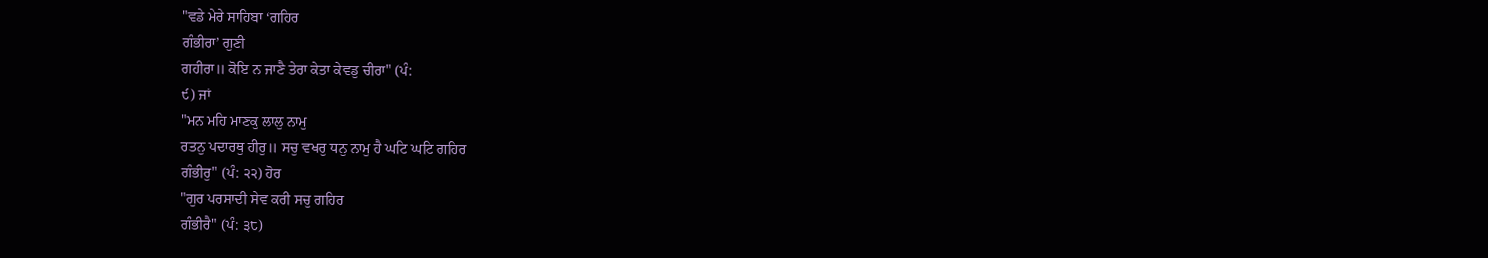"ਵਡੇ ਮੇਰੇ ਸਾਹਿਬਾ ‘ਗਹਿਰ
ਗੰਭੀਰਾ’ ਗੁਣੀ
ਗਹੀਰਾ॥ ਕੋਇ ਨ ਜਾਣੈ ਤੇਰਾ ਕੇਤਾ ਕੇਵਡੁ ਚੀਰਾ" (ਪੰ:
੯) ਜਾਂ
"ਮਨ ਮਹਿ ਮਾਣਕੁ ਲਾਲੁ ਨਾਮੁ
ਰਤਨੁ ਪਦਾਰਥੁ ਹੀਰੁ॥ ਸਚੁ ਵਖਰੁ ਧਨੁ ਨਾਮੁ ਹੈ ਘਟਿ ਘਟਿ ਗਹਿਰ
ਗੰਭੀਰੁ" (ਪੰ: ੨੨) ਹੋਰ
"ਗੁਰ ਪਰਸਾਦੀ ਸੇਵ ਕਰੀ ਸਚੁ ਗਹਿਰ
ਗੰਭੀਰੈ" (ਪੰ: ੩੮)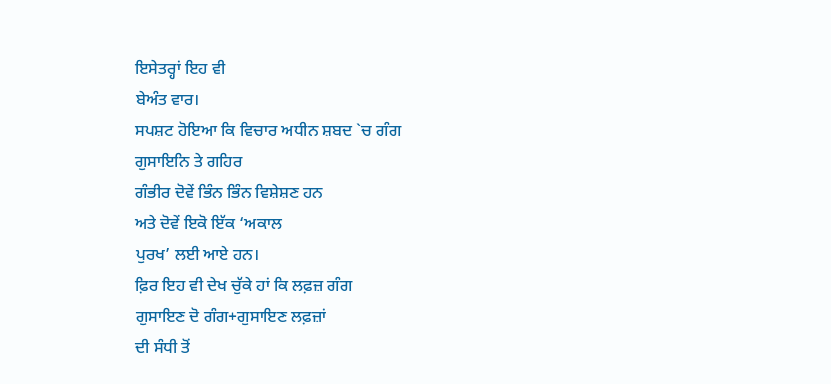ਇਸੇਤਰ੍ਹਾਂ ਇਹ ਵੀ
ਬੇਅੰਤ ਵਾਰ।
ਸਪਸ਼ਟ ਹੋਇਆ ਕਿ ਵਿਚਾਰ ਅਧੀਨ ਸ਼ਬਦ `ਚ ਗੰਗ
ਗੁਸਾਇਨਿ ਤੇ ਗਹਿਰ
ਗੰਭੀਰ ਦੋਵੇਂ ਭਿੰਨ ਭਿੰਨ ਵਿਸ਼ੇਸ਼ਣ ਹਨ
ਅਤੇ ਦੋਵੇਂ ਇਕੋ ਇੱਕ ‘ਅਕਾਲ
ਪੁਰਖ’ ਲਈ ਆਏ ਹਨ।
ਫ਼ਿਰ ਇਹ ਵੀ ਦੇਖ ਚੁੱਕੇ ਹਾਂ ਕਿ ਲਫ਼ਜ਼ ਗੰਗ
ਗੁਸਾਇਣ ਦੋ ਗੰਗ+ਗੁਸਾਇਣ ਲਫ਼ਜ਼ਾਂ
ਦੀ ਸੰਧੀ ਤੋਂ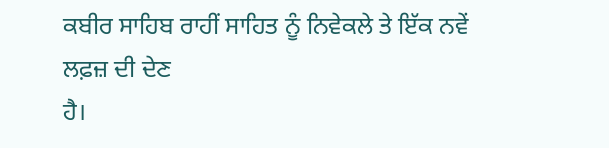ਕਬੀਰ ਸਾਹਿਬ ਰਾਹੀਂ ਸਾਹਿਤ ਨੂੰ ਨਿਵੇਕਲੇ ਤੇ ਇੱਕ ਨਵੇਂ ਲਫ਼ਜ਼ ਦੀ ਦੇਣ
ਹੈ।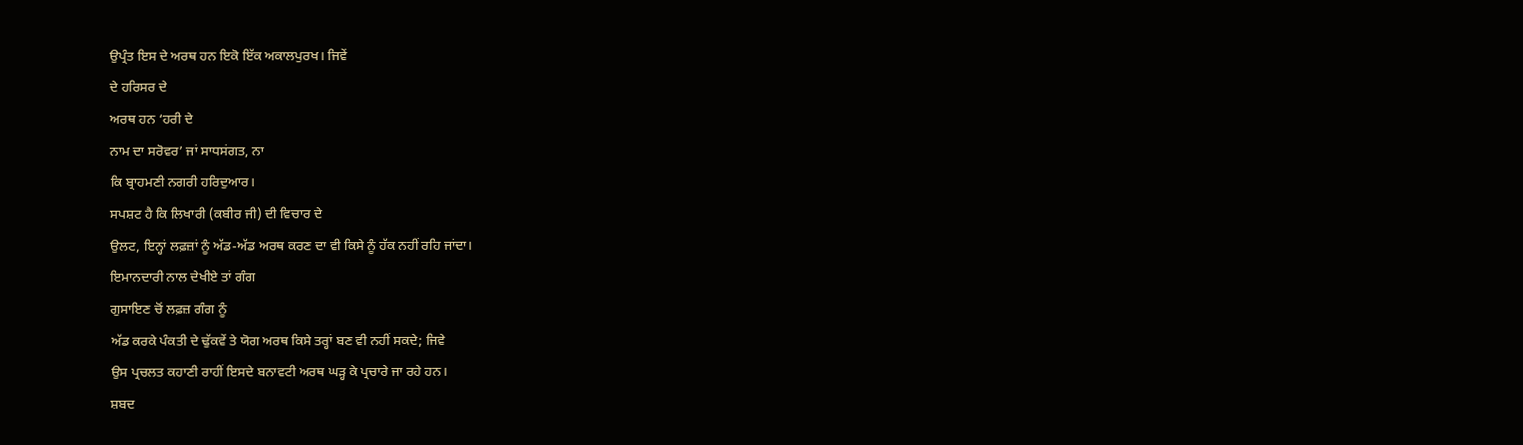ਉਪ੍ਰੰਤ ਇਸ ਦੇ ਅਰਥ ਹਨ ਇਕੋ ਇੱਕ ਅਕਾਲਪੁਰਖ। ਜਿਵੇਂ
ਦੇ ਹਰਿਸਰ ਦੇ
ਅਰਥ ਹਨ ‘ਹਰੀ ਦੇ
ਨਾਮ ਦਾ ਸਰੋਵਰ’ ਜਾਂ ਸਾਧਸਂਗਤ, ਨਾ
ਕਿ ਬ੍ਰਾਹਮਣੀ ਨਗਰੀ ਹਰਿਦੁਆਰ।
ਸਪਸ਼ਟ ਹੈ ਕਿ ਲਿਖਾਰੀ (ਕਬੀਰ ਜੀ) ਦੀ ਵਿਚਾਰ ਦੇ
ਉਲਟ, ਇਨ੍ਹਾਂ ਲਫ਼ਜ਼ਾਂ ਨੂੰ ਅੱਡ-ਅੱਡ ਅਰਥ ਕਰਣ ਦਾ ਵੀ ਕਿਸੇ ਨੂੰ ਹੱਕ ਨਹੀਂ ਰਹਿ ਜਾਂਦਾ।
ਇਮਾਨਦਾਰੀ ਨਾਲ ਦੇਖੀਏ ਤਾਂ ਗੰਗ
ਗੁਸਾਇਣ ਚੋਂ ਲਫ਼ਜ਼ ਗੰਗ ਨੂੰ
ਅੱਡ ਕਰਕੇ ਪੰਕਤੀ ਦੇ ਢੁੱਕਵੇਂ ਤੇ ਯੋਗ ਅਰਥ ਕਿਸੇ ਤਰ੍ਹਾਂ ਬਣ ਵੀ ਨਹੀਂ ਸਕਦੇ; ਜਿਵੇ
ਉਸ ਪ੍ਰਚਲਤ ਕਹਾਣੀ ਰਾਹੀਂ ਇਸਦੇ ਬਨਾਵਟੀ ਅਰਥ ਘੜ੍ਹ ਕੇ ਪ੍ਰਚਾਰੇ ਜਾ ਰਹੇ ਹਨ।
ਸ਼ਬਦ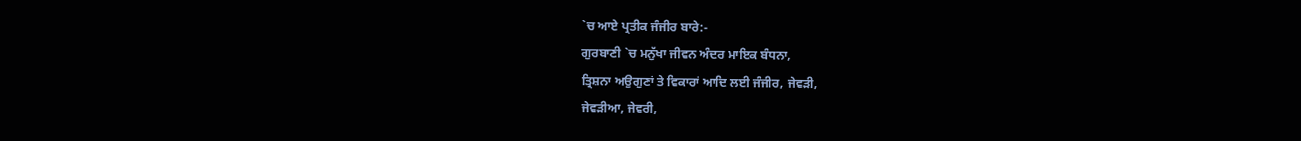`ਚ ਆਏ ਪ੍ਰਤੀਕ ਜੰਜੀਰ ਬਾਰੇ:-
ਗੁਰਬਾਣੀ `ਚ ਮਨੁੱਖਾ ਜੀਵਨ ਅੰਦਰ ਮਾਇਕ ਬੰਧਨਾ,
ਤ੍ਰਿਸ਼ਨਾ ਅਉਗੁਣਾਂ ਤੇ ਵਿਕਾਰਾਂ ਆਦਿ ਲਈ ਜੰਜੀਰ, ਜੇਵੜੀ,
ਜੇਵੜੀਆ, ਜੇਵਰੀ,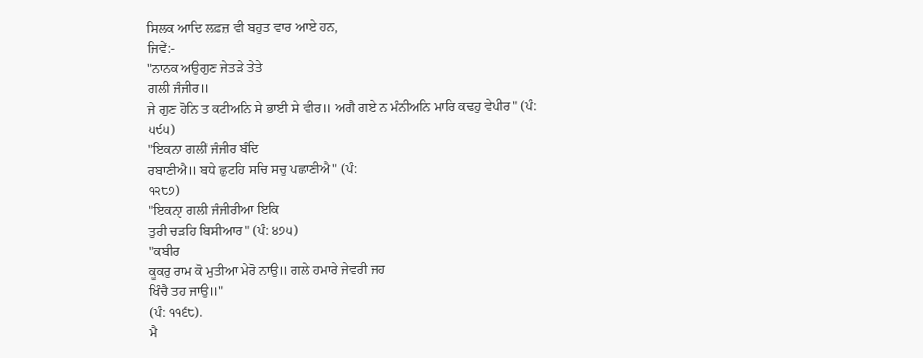ਸਿਲਕ ਆਦਿ ਲਫ਼ਜ਼ ਵੀ ਬਹੁਤ ਵਾਰ ਆਏ ਹਨ,
ਜਿਵੇਂ:-
"ਨਾਨਕ ਅਉਗੁਣ ਜੇਤੜੇ ਤੇਤੇ
ਗਲੀ ਜੰਜੀਰ॥
ਜੇ ਗੁਣ ਹੋਨਿ ਤ ਕਟੀਅਨਿ ਸੇ ਭਾਈ ਸੇ ਵੀਰ॥ ਅਗੈ ਗਏ ਨ ਮੰਨੀਅਨਿ ਮਾਰਿ ਕਢਹੁ ਵੇਪੀਰ" (ਪੰ:
੫੯੫)
"ਇਕਨਾ ਗਲੀਂ ਜੰਜੀਰ ਬੰਦਿ
ਰਬਾਣੀਐ॥ ਬਧੇ ਛੁਟਹਿ ਸਚਿ ਸਚੁ ਪਛਾਣੀਐ" (ਪੰ:
੧੨੮੭)
"ਇਕਨਾੑ ਗਲੀ ਜੰਜੀਰੀਆ ਇਕਿ
ਤੁਰੀ ਚੜਹਿ ਬਿਸੀਆਰ" (ਪੰ: ੪੭੫)
"ਕਬੀਰ
ਕੂਕਰੁ ਰਾਮ ਕੋ ਮੁਤੀਆ ਮੇਰੋ ਨਾਉ॥ ਗਲੇ ਹਮਾਰੇ ਜੇਵਰੀ ਜਹ
ਖਿੰਚੈ ਤਹ ਜਾਉ॥"
(ਪੰ: ੧੧੬੮).
ਮੈ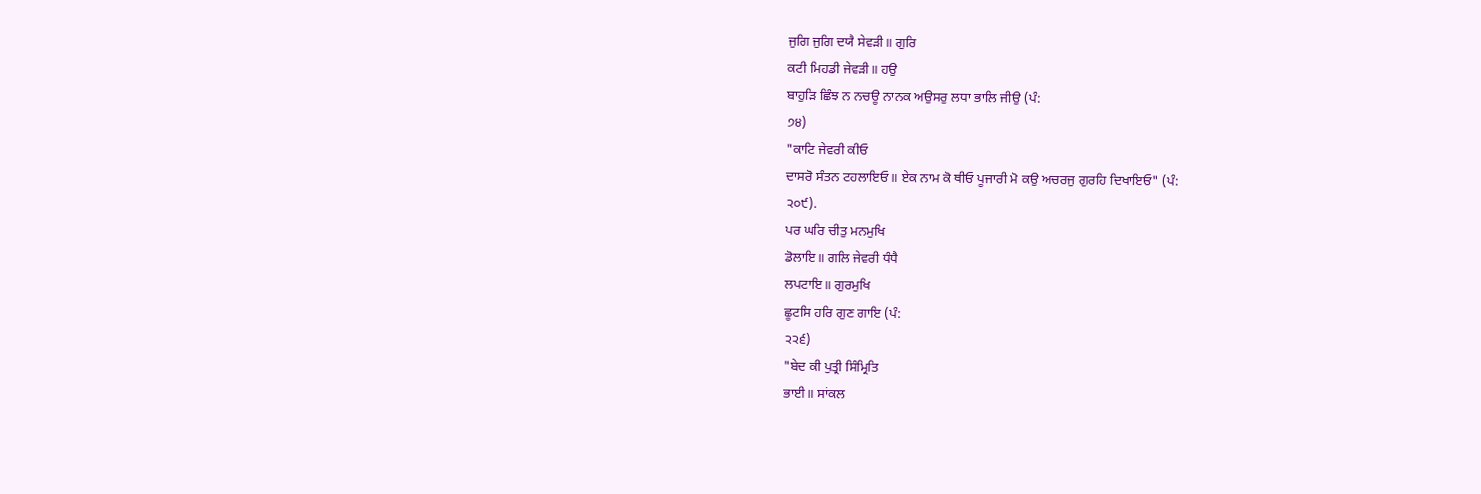ਜੁਗਿ ਜੁਗਿ ਦਯੈ ਸੇਵੜੀ॥ ਗੁਰਿ
ਕਟੀ ਮਿਹਡੀ ਜੇਵੜੀ॥ ਹਉ
ਬਾਹੁੜਿ ਛਿੰਝ ਨ ਨਚਊ ਨਾਨਕ ਅਉਸਰੁ ਲਧਾ ਭਾਲਿ ਜੀਉ (ਪੰ:
੭੪)
"ਕਾਟਿ ਜੇਵਰੀ ਕੀਓ
ਦਾਸਰੋ ਸੰਤਨ ਟਹਲਾਇਓ॥ ਏਕ ਨਾਮ ਕੋ ਥੀਓ ਪੂਜਾਰੀ ਮੋ ਕਉ ਅਚਰਜੁ ਗੁਰਹਿ ਦਿਖਾਇਓ" (ਪੰ:
੨੦੯).
ਪਰ ਘਰਿ ਚੀਤੁ ਮਨਮੁਖਿ
ਡੋਲਾਇ॥ ਗਲਿ ਜੇਵਰੀ ਧੰਧੈ
ਲਪਟਾਇ॥ ਗੁਰਮੁਖਿ
ਛੂਟਸਿ ਹਰਿ ਗੁਣ ਗਾਇ (ਪੰ:
੨੨੬)
"ਬੇਦ ਕੀ ਪੁਤ੍ਰੀ ਸਿੰਮ੍ਰਿਤਿ
ਭਾਈ॥ ਸਾਂਕਲ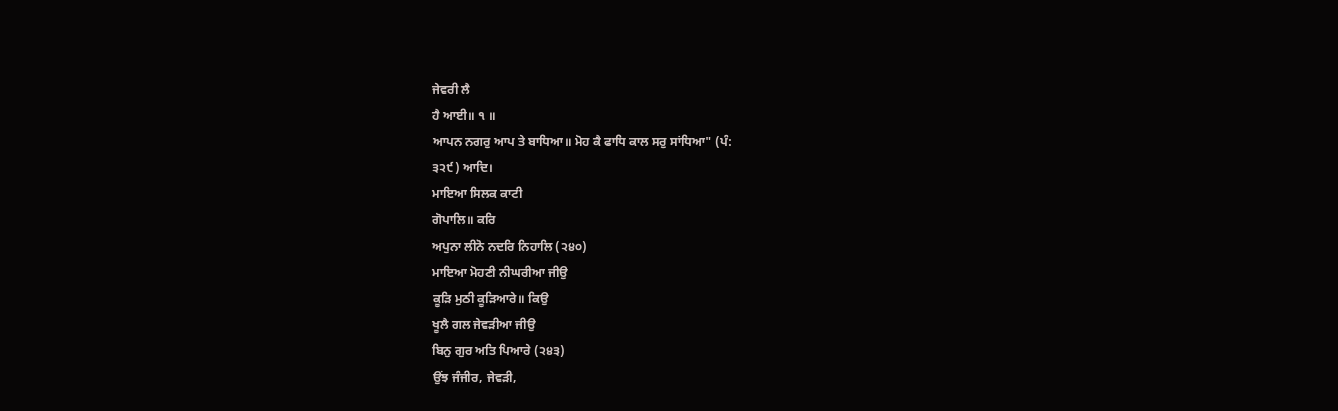ਜੇਵਰੀ ਲੈ
ਹੈ ਆਈ॥ ੧ ॥
ਆਪਨ ਨਗਰੁ ਆਪ ਤੇ ਬਾਧਿਆ॥ ਮੋਹ ਕੈ ਫਾਧਿ ਕਾਲ ਸਰੁ ਸਾਂਧਿਆ" (ਪੰ:
੩੨੯) ਆਦਿ।
ਮਾਇਆ ਸਿਲਕ ਕਾਟੀ
ਗੋਪਾਲਿ॥ ਕਰਿ
ਅਪੁਨਾ ਲੀਨੋ ਨਦਰਿ ਨਿਹਾਲਿ (੨੪੦)
ਮਾਇਆ ਮੋਹਣੀ ਨੀਘਰੀਆ ਜੀਉ
ਕੂੜਿ ਮੁਠੀ ਕੂੜਿਆਰੇ॥ ਕਿਉ
ਖੂਲੈ ਗਲ ਜੇਵੜੀਆ ਜੀਉ
ਬਿਨੁ ਗੁਰ ਅਤਿ ਪਿਆਰੇ (੨੪੩)
ਉਂਝ ਜੰਜੀਰ, ਜੇਵੜੀ,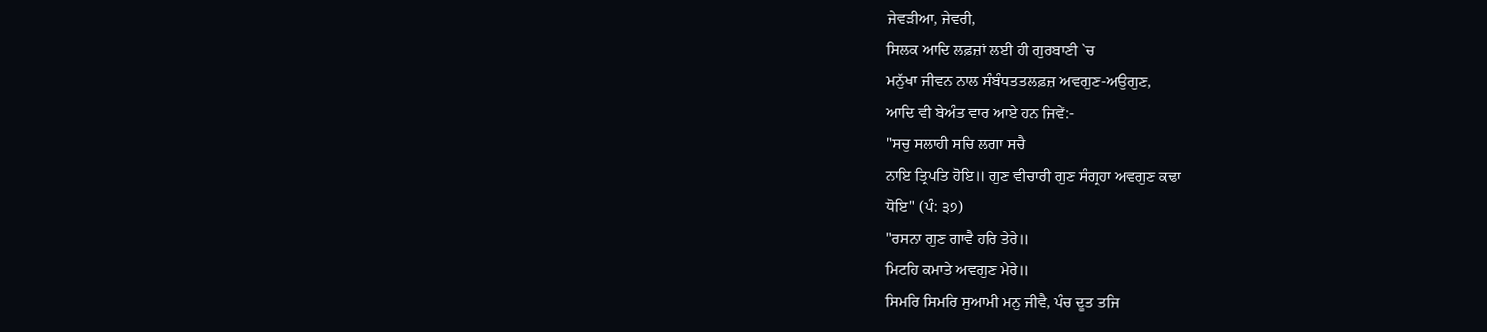ਜੇਵੜੀਆ, ਜੇਵਰੀ,
ਸਿਲਕ ਆਦਿ ਲਫ਼ਜ਼ਾਂ ਲਈ ਹੀ ਗੁਰਬਾਣੀ `ਚ
ਮਨੁੱਖਾ ਜੀਵਨ ਨਾਲ ਸੰਬੰਧਤਤਲਫ਼ਜ਼ ਅਵਗੁਣ-ਅਉਗੁਣ,
ਆਦਿ ਵੀ ਬੇਅੰਤ ਵਾਰ ਆਏ ਹਨ ਜਿਵੇਂ:-
"ਸਚੁ ਸਲਾਹੀ ਸਚਿ ਲਗਾ ਸਚੈ
ਨਾਇ ਤ੍ਰਿਪਤਿ ਹੋਇ॥ ਗੁਣ ਵੀਚਾਰੀ ਗੁਣ ਸੰਗ੍ਰਹਾ ਅਵਗੁਣ ਕਢਾ
ਧੋਇ" (ਪੰ: ੩੭)
"ਰਸਨਾ ਗੁਣ ਗਾਵੈ ਹਰਿ ਤੇਰੇ॥
ਮਿਟਹਿ ਕਮਾਤੇ ਅਵਗੁਣ ਮੇਰੇ॥
ਸਿਮਰਿ ਸਿਮਰਿ ਸੁਆਮੀ ਮਨੁ ਜੀਵੈ, ਪੰਚ ਦੂਤ ਤਜਿ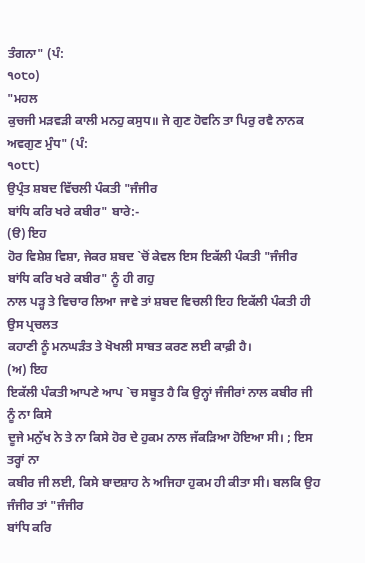ਤੰਗਨਾ" (ਪੰ:
੧੦੮੦)
"ਮਹਲ
ਕੁਚਜੀ ਮੜਵੜੀ ਕਾਲੀ ਮਨਹੁ ਕਸੁਧ॥ ਜੇ ਗੁਣ ਹੋਵਨਿ ਤਾ ਪਿਰੁ ਰਵੈ ਨਾਨਕ ਅਵਗੁਣ ਮੁੰਧ" (ਪੰ:
੧੦੮੮)
ਉਪ੍ਰੰਤ ਸ਼ਬਦ ਵਿੱਚਲੀ ਪੰਕਤੀ "ਜੰਜੀਰ
ਬਾਂਧਿ ਕਰਿ ਖਰੇ ਕਬੀਰ" ਬਾਰੇ:-
(ੳ) ਇਹ
ਹੋਰ ਵਿਸ਼ੇਸ਼ ਵਿਸ਼ਾ, ਜੇਕਰ ਸ਼ਬਦ `ਚੋਂ ਕੇਵਲ ਇਸ ਇਕੱਲੀ ਪੰਕਤੀ "ਜੰਜੀਰ
ਬਾਂਧਿ ਕਰਿ ਖਰੇ ਕਬੀਰ" ਨੂੰ ਹੀ ਗਹੁ
ਨਾਲ ਪੜ੍ਹ ਤੇ ਵਿਚਾਰ ਲਿਆ ਜਾਵੇ ਤਾਂ ਸ਼ਬਦ ਵਿਚਲੀ ਇਹ ਇਕੱਲੀ ਪੰਕਤੀ ਹੀ ਉਸ ਪ੍ਰਚਲਤ
ਕਹਾਣੀ ਨੂੰ ਮਨਘੜੰਤ ਤੇ ਖੋਖਲੀ ਸਾਬਤ ਕਰਣ ਲਈ ਕਾਫ਼ੀ ਹੈ।
(ਅ) ਇਹ
ਇਕੱਲੀ ਪੰਕਤੀ ਆਪਣੇ ਆਪ `ਚ ਸਬੂਤ ਹੈ ਕਿ ਉਨ੍ਹਾਂ ਜੰਜੀਰਾਂ ਨਾਲ ਕਬੀਰ ਜੀ ਨੂੰ ਨਾ ਕਿਸੇ
ਦੂਜੇ ਮਨੁੱਖ ਨੇ ਤੇ ਨਾ ਕਿਸੇ ਹੋਰ ਦੇ ਹੁਕਮ ਨਾਲ ਜੱਕੜਿਆ ਹੋਇਆ ਸੀ। ; ਇਸ ਤਰ੍ਹਾਂ ਨਾ
ਕਬੀਰ ਜੀ ਲਈ, ਕਿਸੇ ਬਾਦਸ਼ਾਹ ਨੇ ਅਜਿਹਾ ਹੁਕਮ ਹੀ ਕੀਤਾ ਸੀ। ਬਲਕਿ ਉਹ ਜੰਜੀਰ ਤਾਂ "ਜੰਜੀਰ
ਬਾਂਧਿ ਕਰਿ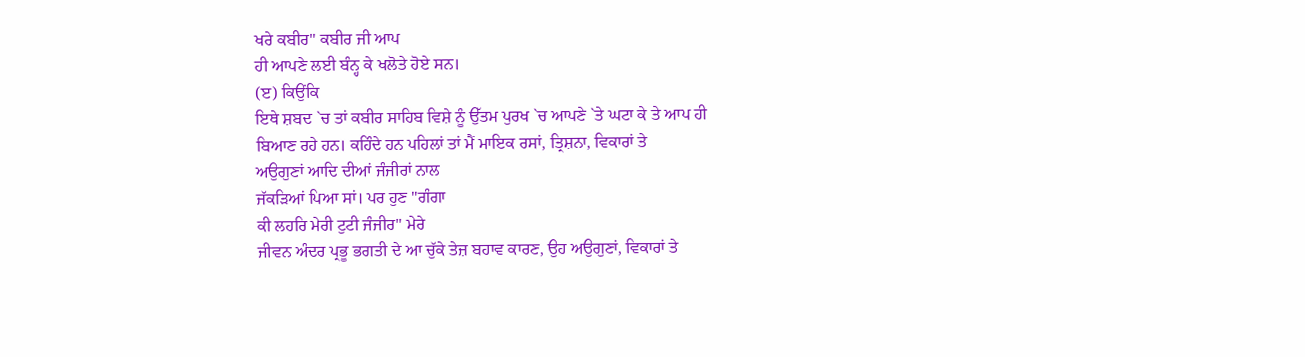ਖਰੇ ਕਬੀਰ" ਕਬੀਰ ਜੀ ਆਪ
ਹੀ ਆਪਣੇ ਲਈ ਬੰਨ੍ਹ ਕੇ ਖਲੋਤੇ ਹੋਏ ਸਨ।
(ੲ) ਕਿਉਂਕਿ
ਇਥੇ ਸ਼ਬਦ `ਚ ਤਾਂ ਕਬੀਰ ਸਾਹਿਬ ਵਿਸ਼ੇ ਨੂੰ ਉੱਤਮ ਪੁਰਖ `ਚ ਆਪਣੇ `ਤੇ ਘਟਾ ਕੇ ਤੇ ਆਪ ਹੀ
ਬਿਆਣ ਰਹੇ ਹਨ। ਕਹਿੰਦੇ ਹਨ ਪਹਿਲਾਂ ਤਾਂ ਮੈਂ ਮਾਇਕ ਰਸਾਂ, ਤ੍ਰਿਸ਼ਨਾ, ਵਿਕਾਰਾਂ ਤੇ
ਅਉਗੁਣਾਂ ਆਦਿ ਦੀਆਂ ਜੰਜੀਰਾਂ ਨਾਲ
ਜੱਕੜਿਆਂ ਪਿਆ ਸਾਂ। ਪਰ ਹੁਣ "ਗੰਗਾ
ਕੀ ਲਹਰਿ ਮੇਰੀ ਟੁਟੀ ਜੰਜੀਰ" ਮੇਰੇ
ਜੀਵਨ ਅੰਦਰ ਪ੍ਰਭੂ ਭਗਤੀ ਦੇ ਆ ਚੁੱਕੇ ਤੇਜ਼ ਬਹਾਵ ਕਾਰਣ, ਉਹ ਅਉਗੁਣਾਂ, ਵਿਕਾਰਾਂ ਤੇ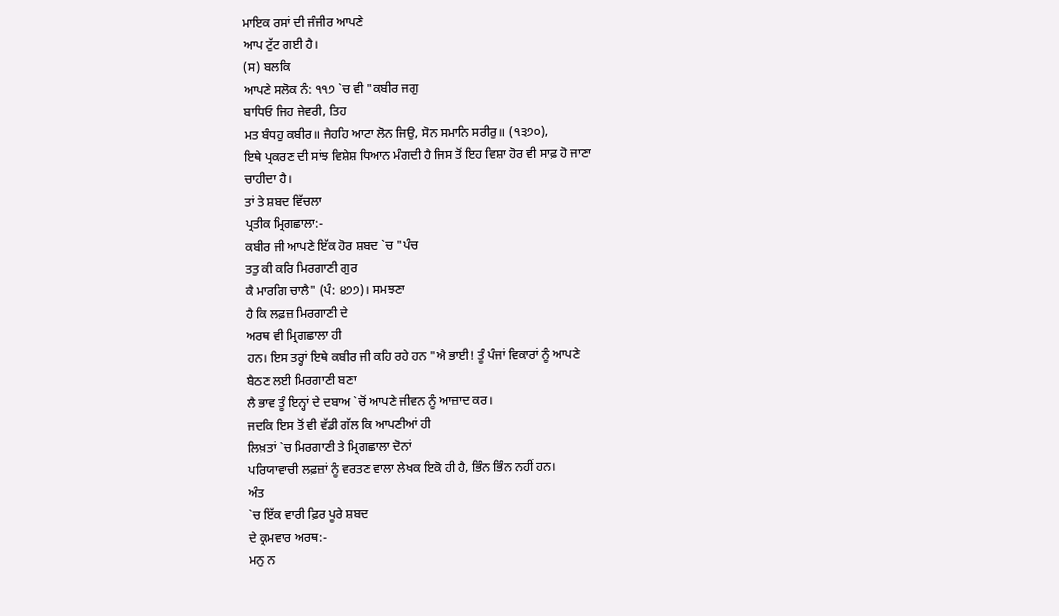ਮਾਇਕ ਰਸਾਂ ਦੀ ਜੰਜੀਰ ਆਪਣੇ
ਆਪ ਟੁੱਟ ਗਈ ਹੈ।
(ਸ) ਬਲਕਿ
ਆਪਣੇ ਸਲੋਕ ਨੰ: ੧੧੭ `ਚ ਵੀ "ਕਬੀਰ ਜਗੁ
ਬਾਧਿਓ ਜਿਹ ਜੇਵਰੀ, ਤਿਹ
ਮਤ ਬੰਧਹੁ ਕਬੀਰ॥ ਜੈਹਹਿ ਆਟਾ ਲੋਨ ਜਿਉ, ਸੋਨ ਸਮਾਨਿ ਸਰੀਰੁ॥ (੧੩੭੦),
ਇਥੇ ਪ੍ਰਕਰਣ ਦੀ ਸਾਂਝ ਵਿਸ਼ੇਸ਼ ਧਿਆਨ ਮੰਗਦੀ ਹੈ ਜਿਸ ਤੋਂ ਇਹ ਵਿਸ਼ਾ ਹੋਰ ਵੀ ਸਾਫ਼ ਹੋ ਜਾਣਾ
ਚਾਹੀਦਾ ਹੈ।
ਤਾਂ ਤੇ ਸ਼ਬਦ ਵਿੱਚਲਾ
ਪ੍ਰਤੀਕ ਮ੍ਰਿਗਛਾਲਾ:-
ਕਬੀਰ ਜੀ ਆਪਣੇ ਇੱਕ ਹੋਰ ਸ਼ਬਦ `ਚ "ਪੰਚ
ਤਤੁ ਕੀ ਕਰਿ ਮਿਰਗਾਣੀ ਗੁਰ
ਕੈ ਮਾਰਗਿ ਚਾਲੈ" (ਪੰ: ੪੭੭)। ਸਮਝਣਾ
ਹੈ ਕਿ ਲਫ਼ਜ਼ ਮਿਰਗਾਣੀ ਦੇ
ਅਰਥ ਵੀ ਮ੍ਰਿਗਛਾਲਾ ਹੀ
ਹਨ। ਇਸ ਤਰ੍ਹਾਂ ਇਥੇ ਕਬੀਰ ਜੀ ਕਹਿ ਰਹੇ ਹਨ "ਐ ਭਾਈ! ਤੂੰ ਪੰਜਾਂ ਵਿਕਾਰਾਂ ਨੂੰ ਆਪਣੇ
ਬੈਠਣ ਲਈ ਮਿਰਗਾਣੀ ਬਣਾ
ਲੈ ਭਾਵ ਤੂੰ ਇਨ੍ਹਾਂ ਦੇ ਦਬਾਅ `ਚੋਂ ਆਪਣੇ ਜੀਵਨ ਨੂੰ ਆਜ਼ਾਦ ਕਰ।
ਜਦਕਿ ਇਸ ਤੋਂ ਵੀ ਵੱਡੀ ਗੱਲ ਕਿ ਆਪਣੀਆਂ ਹੀ
ਲਿਖ਼ਤਾਂ `ਚ ਮਿਰਗਾਣੀ ਤੇ ਮ੍ਰਿਗਛਾਲਾ ਦੋਨਾਂ
ਪਰਿਯਾਵਾਚੀ ਲਫ਼ਜ਼ਾਂ ਨੂੰ ਵਰਤਣ ਵਾਲਾ ਲੇਖਕ ਇਕੋ ਹੀ ਹੈ, ਭਿੰਨ ਭਿੰਨ ਨਹੀਂ ਹਨ।
ਅੰਤ
`ਚ ਇੱਕ ਵਾਰੀ ਫ਼ਿਰ ਪੂਰੇ ਸ਼ਬਦ
ਦੇ ਕ੍ਰਮਵਾਰ ਅਰਥ:-
ਮਨੁ ਨ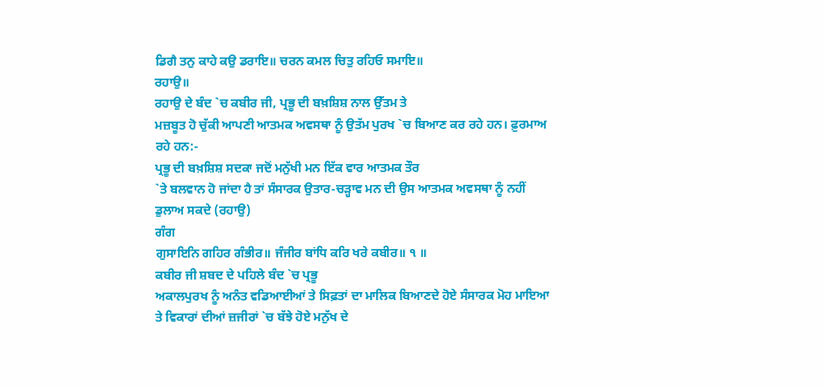ਡਿਗੈ ਤਨੁ ਕਾਹੇ ਕਉ ਡਰਾਇ॥ ਚਰਨ ਕਮਲ ਚਿਤੁ ਰਹਿਓ ਸਮਾਇ॥
ਰਹਾਉ॥
ਰਹਾਉ ਦੇ ਬੰਦ `ਚ ਕਬੀਰ ਜੀ, ਪ੍ਰਭੂ ਦੀ ਬਖ਼ਸ਼ਿਸ਼ ਨਾਲ ਉੱਤਮ ਤੇ
ਮਜ਼ਬੂਤ ਹੋ ਚੁੱਕੀ ਆਪਣੀ ਆਤਮਕ ਅਵਸਥਾ ਨੂੰ ਉਤੱਮ ਪੁਰਖ `ਚ ਬਿਆਣ ਕਰ ਰਹੇ ਹਨ। ਫ਼ੁਰਮਾਅ
ਰਹੇ ਹਨ:-
ਪ੍ਰਭੂ ਦੀ ਬਖ਼ਸ਼ਿਸ਼ ਸਦਕਾ ਜਦੋਂ ਮਨੁੱਖੀ ਮਨ ਇੱਕ ਵਾਰ ਆਤਮਕ ਤੌਰ
`ਤੇ ਬਲਵਾਨ ਹੋ ਜਾਂਦਾ ਹੈ ਤਾਂ ਸੰਸਾਰਕ ਉਤਾਰ-ਚੜ੍ਹਾਵ ਮਨ ਦੀ ਉਸ ਆਤਮਕ ਅਵਸਥਾ ਨੂੰ ਨਹੀਂ
ਡੁਲਾਅ ਸਕਦੇ (ਰਹਾਉ)
ਗੰਗ
ਗੁਸਾਇਨਿ ਗਹਿਰ ਗੰਭੀਰ॥ ਜੰਜੀਰ ਬਾਂਧਿ ਕਰਿ ਖਰੇ ਕਬੀਰ॥ ੧ ॥
ਕਬੀਰ ਜੀ ਸ਼ਬਦ ਦੇ ਪਹਿਲੇ ਬੰਦ `ਚ ਪ੍ਰਭੂ
ਅਕਾਲਪੁਰਖ ਨੂੰ ਅਨੰਤ ਵਡਿਆਈਆਂ ਤੇ ਸਿਫ਼ਤਾਂ ਦਾ ਮਾਲਿਕ ਬਿਆਣਦੇ ਹੋਏ ਸੰਸਾਰਕ ਮੋਹ ਮਾਇਆ
ਤੇ ਵਿਕਾਰਾਂ ਦੀਆਂ ਜ਼ਜੀਰਾਂ `ਚ ਬੱਝੇ ਹੋਏ ਮਨੁੱਖ ਦੇ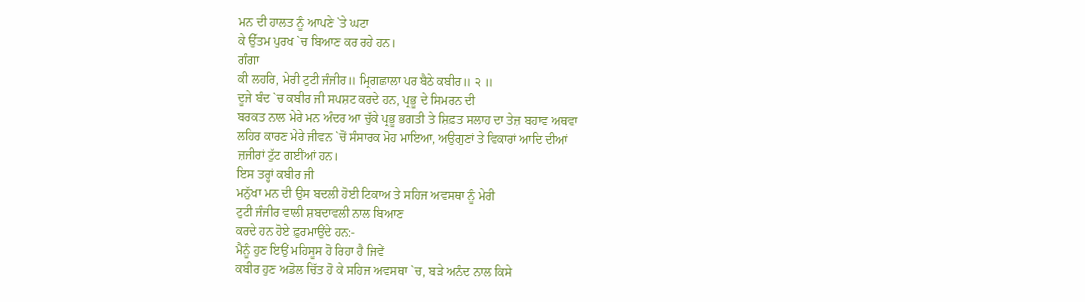ਮਨ ਦੀ ਹਾਲਤ ਨੂੰ ਆਪਣੇ `ਤੇ ਘਟਾ
ਕੇ ਉੱਤਮ ਪੁਰਖ `ਚ ਬਿਆਣ ਕਰ ਰਹੇ ਹਨ।
ਗੰਗਾ
ਕੀ ਲਹਰਿ, ਮੇਰੀ ਟੁਟੀ ਜੰਜੀਰ॥ ਮ੍ਰਿਗਛਾਲਾ ਪਰ ਬੈਠੇ ਕਬੀਰ॥ ੨ ॥
ਦੂਜੇ ਬੰਦ `ਚ ਕਬੀਰ ਜੀ ਸਪਸ਼ਟ ਕਰਦੇ ਹਨ, ਪ੍ਰਭੂ ਦੇ ਸਿਮਰਨ ਦੀ
ਬਰਕਤ ਨਾਲ ਮੇਰੇ ਮਨ ਅੰਦਰ ਆ ਚੁੱਕੇ ਪ੍ਰਭੂ ਭਗਤੀ ਤੇ ਸ਼ਿਫ਼ਤ ਸਲਾਹ ਦਾ ਤੇਜ਼ ਬਹਾਵ ਅਥਵਾ
ਲਹਿਰ ਕਾਰਣ ਮੇਰੇ ਜੀਵਨ `ਚੋਂ ਸੰਸਾਰਕ ਮੋਹ ਮਾਇਆ, ਅਉਗੁਣਾਂ ਤੇ ਵਿਕਾਰਾਂ ਆਦਿ ਦੀਆਂ
ਜ਼ਜੀਰਾਂ ਟੁੱਟ ਗਈਂਆਂ ਹਨ।
ਇਸ ਤਰ੍ਹਾਂ ਕਬੀਰ ਜੀ
ਮਨੁੱਖਾ ਮਨ ਦੀ ਉਸ ਬਦਲੀ ਹੋਈ ਟਿਕਾਅ ਤੇ ਸਹਿਜ ਅਵਸਥਾ ਨੂੰ ਮੇਰੀ
ਟੁਟੀ ਜੰਜੀਰ ਵਾਲੀ ਸ਼ਬਦਾਵਲੀ ਨਾਲ ਬਿਆਣ
ਕਰਦੇ ਹਨ ਹੋਏ ਫ਼ੁਰਮਾਉਂਦੇ ਹਨ:-
ਮੈਨੂੰ ਹੁਣ ਇਉਂ ਮਹਿਸੂਸ ਹੋ ਰਿਹਾ ਹੈ ਜਿਵੇਂ
ਕਬੀਰ ਹੁਣ ਅਡੋਲ ਚਿੱਤ ਹੋ ਕੇ ਸਹਿਜ ਅਵਸਥਾ `ਚ, ਬੜੇ ਅਨੰਦ ਨਾਲ ਕਿਸੇ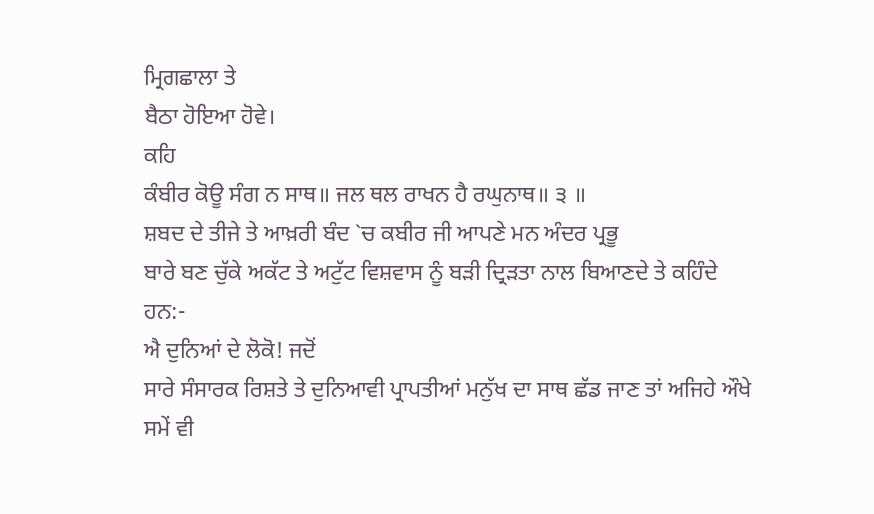ਮ੍ਰਿਗਛਾਲਾ ਤੇ
ਬੈਠਾ ਹੋਇਆ ਹੋਵੇ।
ਕਹਿ
ਕੰਬੀਰ ਕੋਊ ਸੰਗ ਨ ਸਾਥ॥ ਜਲ ਥਲ ਰਾਖਨ ਹੈ ਰਘੁਨਾਥ॥ ੩ ॥
ਸ਼ਬਦ ਦੇ ਤੀਜੇ ਤੇ ਆਖ਼ਰੀ ਬੰਦ `ਚ ਕਬੀਰ ਜੀ ਆਪਣੇ ਮਨ ਅੰਦਰ ਪ੍ਰਭੂ
ਬਾਰੇ ਬਣ ਚੁੱਕੇ ਅਕੱਟ ਤੇ ਅਟੁੱਟ ਵਿਸ਼ਵਾਸ ਨੂੰ ਬੜੀ ਦ੍ਰਿੜਤਾ ਨਾਲ ਬਿਆਣਦੇ ਤੇ ਕਹਿੰਦੇ
ਹਨ:-
ਐ ਦੁਨਿਆਂ ਦੇ ਲੋਕੋ! ਜਦੋਂ
ਸਾਰੇ ਸੰਸਾਰਕ ਰਿਸ਼ਤੇ ਤੇ ਦੁਨਿਆਵੀ ਪ੍ਰਾਪਤੀਆਂ ਮਨੁੱਖ ਦਾ ਸਾਥ ਛੱਡ ਜਾਣ ਤਾਂ ਅਜਿਹੇ ਔਖੇ
ਸਮੇਂ ਵੀ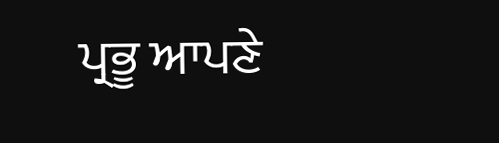ਪ੍ਰਭੂ ਆਪਣੇ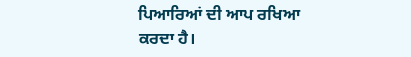ਪਿਆਰਿਆਂ ਦੀ ਆਪ ਰਖਿਆ ਕਰਦਾ ਹੈ।